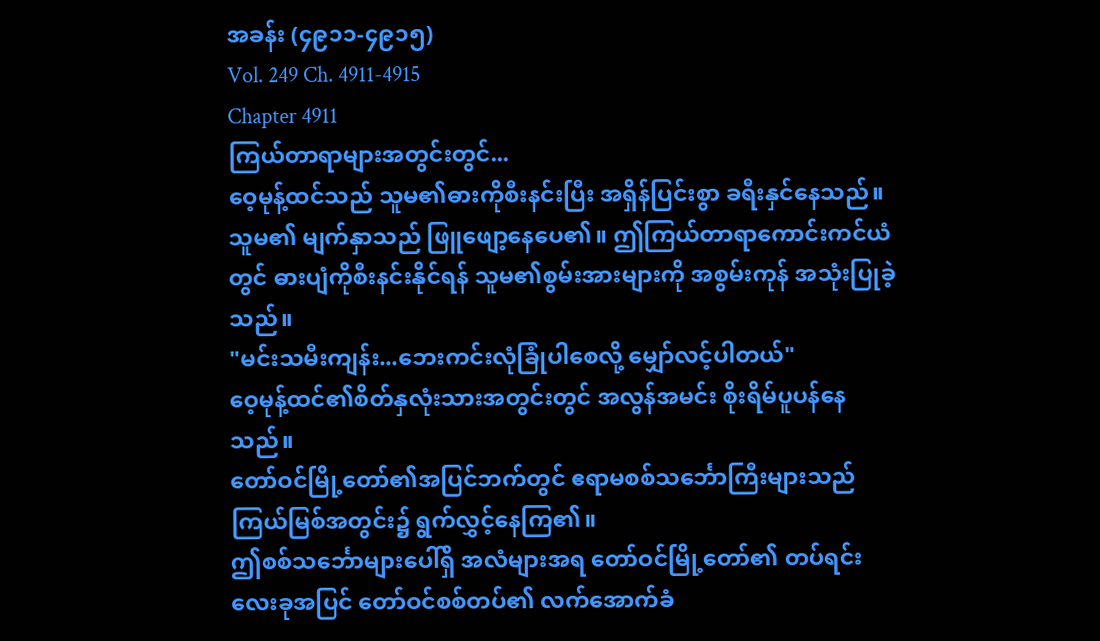အခန်း (၄၉၁၁-၄၉၁၅)
Vol. 249 Ch. 4911-4915
Chapter 4911
ကြယ်တာရာများအတွင်းတွင်...
ဝေ့မုန့်ထင်သည် သူမ၏ဓားကိုစီးနင်းပြီး အရှိန်ပြင်းစွာ ခရီးနှင်နေသည်။
သူမ၏ မျက်နှာသည် ဖြူဖျော့နေပေ၏။ ဤကြယ်တာရာကောင်းကင်ယံတွင် ဓားပျံကိုစီးနင်းနိုင်ရန် သူမ၏စွမ်းအားများကို အစွမ်းကုန် အသုံးပြုခဲ့ သည်။
"မင်းသမီးကျန်း...ဘေးကင်းလုံခြုံပါစေလို့ မျှော်လင့်ပါတယ်"
ဝေ့မုန့်ထင်၏စိတ်နှလုံးသားအတွင်းတွင် အလွန်အမင်း စိုးရိမ်ပူပန်နေသည်။
တော်ဝင်မြို့တော်၏အပြင်ဘက်တွင် ဧရာမစစ်သင်္ဘောကြီးများသည် ကြယ်မြစ်အတွင်း၌ ရွက်လွှင့်နေကြ၏။
ဤစစ်သင်္ဘောများပေါ်ရှိ အလံများအရ တော်ဝင်မြို့တော်၏ တပ်ရင်းလေးခုအပြင် တော်ဝင်စစ်တပ်၏ လက်အောက်ခံ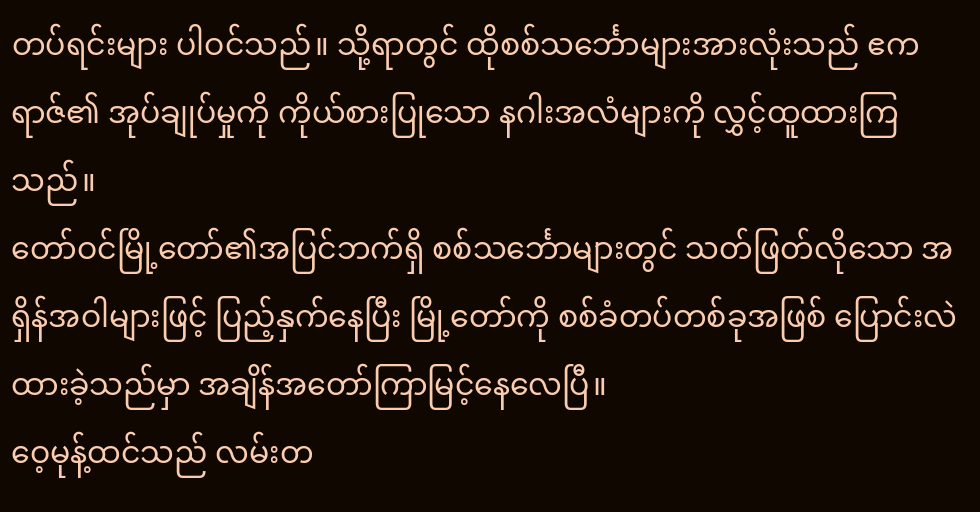တပ်ရင်းများ ပါဝင်သည်။ သို့ရာတွင် ထိုစစ်သင်္ဘောများအားလုံးသည် ဧကရာဇ်၏ အုပ်ချုပ်မှုကို ကိုယ်စားပြုသော နဂါးအလံများကို လွှင့်ထူထားကြသည်။
တော်ဝင်မြို့တော်၏အပြင်ဘက်ရှိ စစ်သင်္ဘောများတွင် သတ်ဖြတ်လိုသော အရှိန်အဝါများဖြင့် ပြည့်နှက်နေပြီး မြို့တော်ကို စစ်ခံတပ်တစ်ခုအဖြစ် ပြောင်းလဲထားခဲ့သည်မှာ အချိန်အတော်ကြာမြင့်နေလေပြီ။
ဝေ့မုန့်ထင်သည် လမ်းတ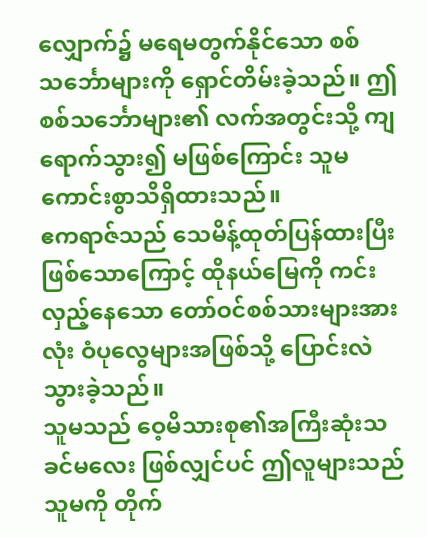လျှောက်၌ မရေမတွက်နိုင်သော စစ်သင်္ဘောများကို ရှောင်တိမ်းခဲ့သည်။ ဤစစ်သင်္ဘောများ၏ လက်အတွင်းသို့ ကျရောက်သွား၍ မဖြစ်ကြောင်း သူမ ကောင်းစွာသိရှိထားသည်။
ဧကရာဇ်သည် သေမိန့်ထုတ်ပြန်ထားပြီးဖြစ်သောကြောင့် ထိုနယ်မြေကို ကင်းလှည့်နေသော တော်ဝင်စစ်သားများအားလုံး ဝံပုလွေများအဖြစ်သို့ ပြောင်းလဲသွားခဲ့သည်။
သူမသည် ဝေ့မိသားစု၏အကြီးဆုံးသခင်မလေး ဖြစ်လျှင်ပင် ဤလူများသည် သူမကို တိုက်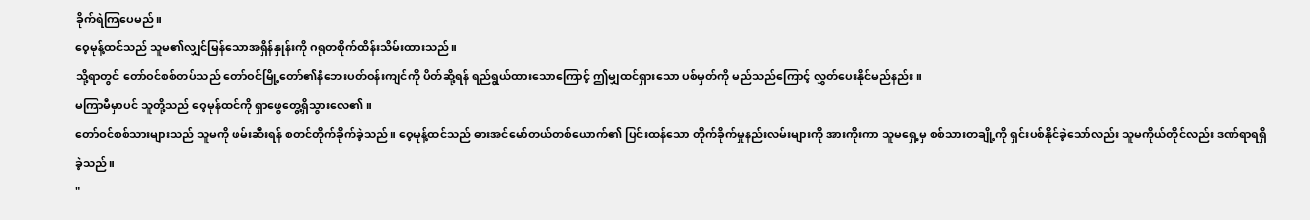ခိုက်ရဲကြပေမည်။
ဝေ့မုန့်ထင်သည် သူမ၏လျှင်မြန်သောအရှိန်နှုန်းကို ဂရုတစိုက်ထိန်းသိမ်းထားသည်။
သို့ရာတွင် တော်ဝင်စစ်တပ်သည် တော်ဝင်မြို့တော်၏နံဘေးပတ်ဝန်းကျင်ကို ပိတ်ဆို့ရန် ရည်ရွယ်ထားသောကြောင့် ဤမျှထင်ရှားသော ပစ်မှတ်ကို မည်သည်ကြောင့် လွှတ်ပေးနိုင်မည်နည်း။
မကြာမီမှာပင် သူတို့သည် ဝေ့မုန်ထင်ကို ရှာဖွေတွေ့ရှိသွားလေ၏။
တော်ဝင်စစ်သားများသည် သူမကို ဖမ်းဆီးရန် စတင်တိုက်ခိုက်ခဲ့သည်။ ဝေ့မုန့်ထင်သည် ဓားအင်မော်တယ်တစ်ယောက်၏ ပြင်းထန်သော တိုက်ခိုက်မှုနည်းလမ်းများကို အားကိုးကာ သူမရှေ့မှ စစ်သားတချို့ကို ရှင်းပစ်နိုင်ခဲ့သော်လည်း သူမကိုယ်တိုင်လည်း ဒဏ်ရာရရှိခဲ့သည်။
"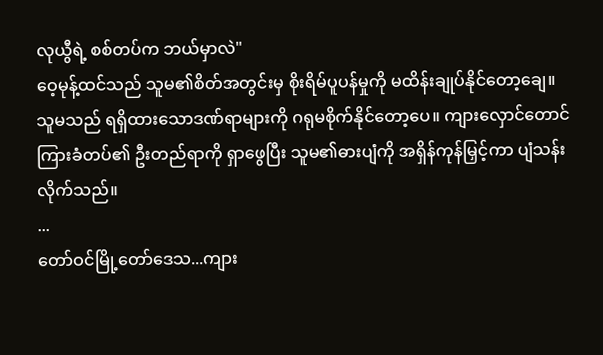လုယွီရဲ့ စစ်တပ်က ဘယ်မှာလဲ"
ဝေ့မုန့်ထင်သည် သူမ၏စိတ်အတွင်းမှ စိုးရိမ်ပူပန်မှုကို မထိန်းချုပ်နိုင်တော့ချေ။
သူမသည် ရရှိထားသောဒဏ်ရာများကို ဂရုမစိုက်နိုင်တော့ပေ။ ကျားလှောင်တောင်ကြားခံတပ်၏ ဦးတည်ရာကို ရှာဖွေပြီး သူမ၏ဓားပျံကို အရှိန်ကုန်မြှင့်ကာ ပျံသန်းလိုက်သည်။
...
တော်ဝင်မြို့တော်ဒေသ...ကျား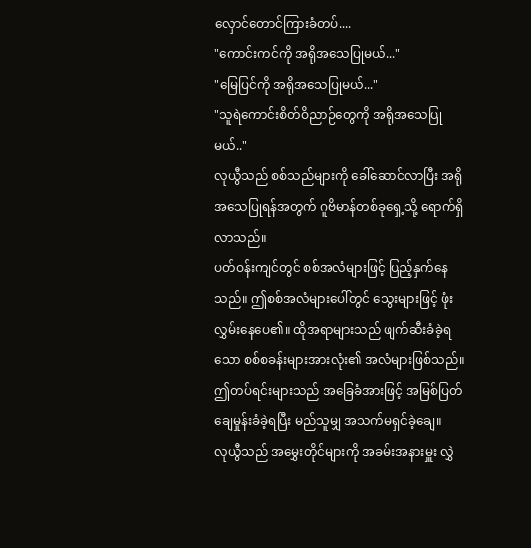လှောင်တောင်ကြားခံတပ်....
"ကောင်းကင်ကို အရိုအသေပြုမယ်..."
"မြေပြင်ကို အရိုအသေပြုမယ်..."
"သူရဲကောင်းစိတ်ဝိညာဉ်တွေကို အရိုအသေပြုမယ်.."
လုယွီသည် စစ်သည်များကို ခေါ်ဆောင်လာပြီး အရိုအသေပြုရန်အတွက် ဂူဗိမာန်တစ်ခုရှေ့သို့ ရောက်ရှိလာသည်။
ပတ်ဝန်းကျင်တွင် စစ်အလံများဖြင့် ပြည့်နှက်နေသည်။ ဤစစ်အလံများပေါ်တွင် သွေးများဖြင့် ဖုံးလွှမ်းနေပေ၏။ ထိုအရာများသည် ဖျက်ဆီးခံခဲ့ရသော စစ်စခန်းများအားလုံး၏ အလံများဖြစ်သည်။
ဤတပ်ရင်းများသည် အခြေခံအားဖြင့် အမြစ်ပြတ်ချေမှုန်းခံခဲ့ရပြီး မည်သူမျှ အသက်မရှင်ခဲ့ချေ။
လုယွီသည် အမွှေးတိုင်များကို အခမ်းအနားမှူး လွှဲ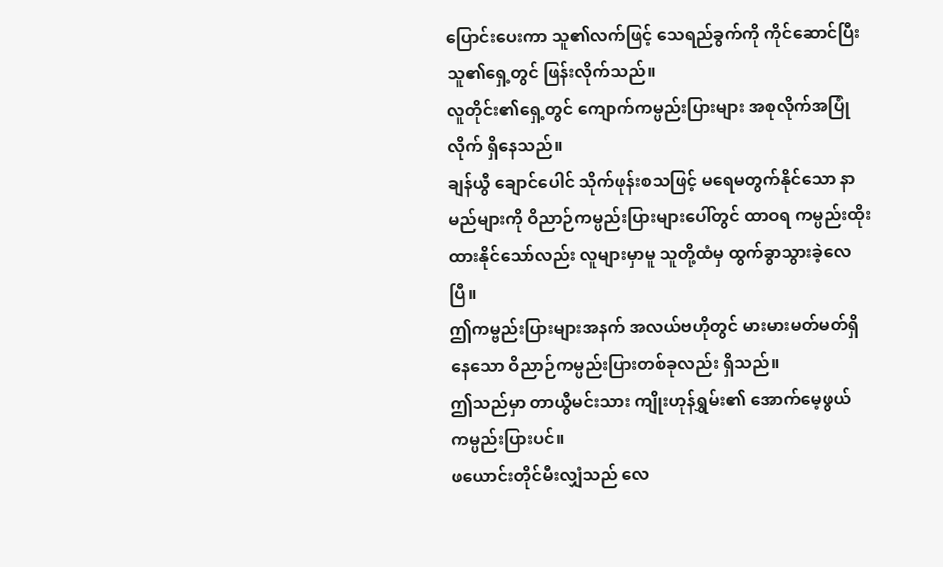ပြောင်းပေးကာ သူ၏လက်ဖြင့် သေရည်ခွက်ကို ကိုင်ဆောင်ပြီး သူ၏ရှေ့တွင် ဖြန်းလိုက်သည်။
လူတိုင်း၏ရှေ့တွင် ကျောက်ကမ္ပည်းပြားများ အစုလိုက်အပြုံလိုက် ရှိနေသည်။
ချန်ယွီ ချောင်ပေါင် သိုက်ဖုန်းစသဖြင့် မရေမတွက်နိုင်သော နာမည်များကို ဝိညာဉ်ကမ္ပည်းပြားများပေါ်တွင် ထာဝရ ကမ္ပည်းထိုးထားနိုင်သော်လည်း လူများမှာမူ သူတို့ထံမှ ထွက်ခွာသွားခဲ့လေပြီ။
ဤကမ္ဗည်းပြားများအနက် အလယ်ဗဟိုတွင် မားမားမတ်မတ်ရှိနေသော ဝိညာဉ်ကမ္ပည်းပြားတစ်ခုလည်း ရှိသည်။
ဤသည်မှာ တာယွီမင်းသား ကျိုးဟုန်ရွှမ်း၏ အောက်မေ့ဖွယ်ကမ္ပည်းပြားပင်။
ဖယောင်းတိုင်မီးလျှံသည် လေ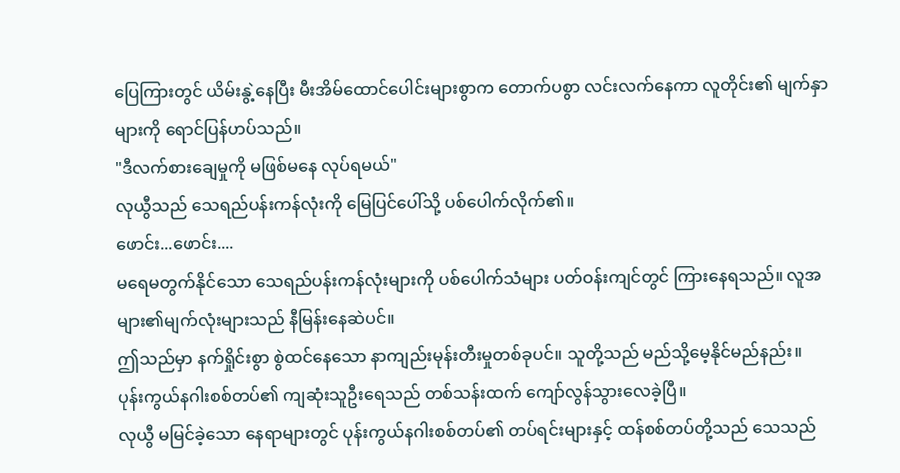ပြေကြားတွင် ယိမ်းနွဲ့နေပြီး မီးအိမ်ထောင်ပေါင်းများစွာက တောက်ပစွာ လင်းလက်နေကာ လူတိုင်း၏ မျက်နှာများကို ရောင်ပြန်ဟပ်သည်။
"ဒီလက်စားချေမှုကို မဖြစ်မနေ လုပ်ရမယ်"
လုယွီသည် သေရည်ပန်းကန်လုံးကို မြေပြင်ပေါ်သို့ ပစ်ပေါက်လိုက်၏။
ဖောင်း...ဖောင်း....
မရေမတွက်နိုင်သော သေရည်ပန်းကန်လုံးများကို ပစ်ပေါက်သံများ ပတ်ဝန်းကျင်တွင် ကြားနေရသည်။ လူအများ၏မျက်လုံးများသည် နီမြန်းနေဆဲပင်။
ဤသည်မှာ နက်ရှိုင်းစွာ စွဲထင်နေသော နာကျည်းမုန်းတီးမှုတစ်ခုပင်။ သူတို့သည် မည်သို့မေ့နိုင်မည်နည်း။
ပုန်းကွယ်နဂါးစစ်တပ်၏ ကျဆုံးသူဦးရေသည် တစ်သန်းထက် ကျော်လွန်သွားလေခဲ့ပြီ။
လုယွီ မမြင်ခဲ့သော နေရာများတွင် ပုန်းကွယ်နဂါးစစ်တပ်၏ တပ်ရင်းများနှင့် ထန်စစ်တပ်တို့သည် သေသည်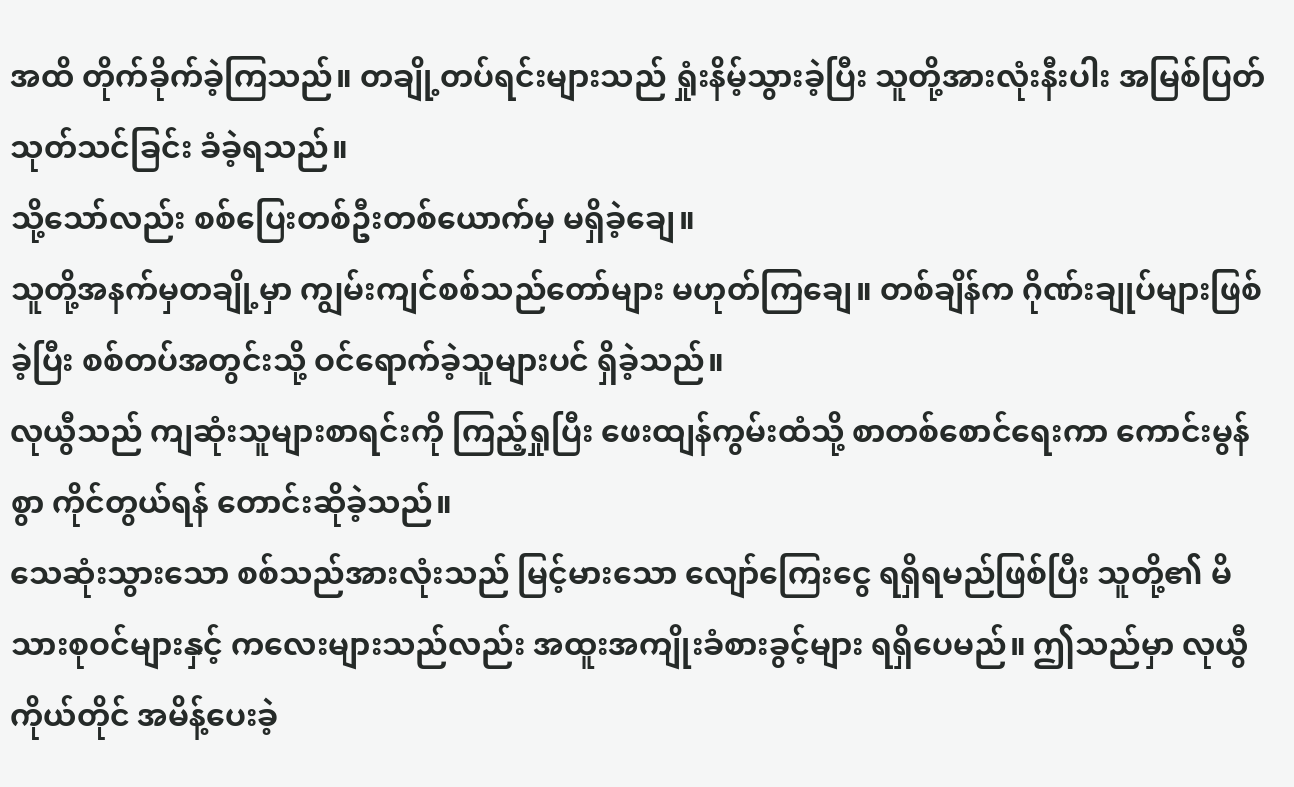အထိ တိုက်ခိုက်ခဲ့ကြသည်။ တချို့တပ်ရင်းများသည် ရှုံးနိမ့်သွားခဲ့ပြီး သူတို့အားလုံးနီးပါး အမြစ်ပြတ်သုတ်သင်ခြင်း ခံခဲ့ရသည်။
သို့သော်လည်း စစ်ပြေးတစ်ဦးတစ်ယောက်မှ မရှိခဲ့ချေ။
သူတို့အနက်မှတချို့မှာ ကျွမ်းကျင်စစ်သည်တော်များ မဟုတ်ကြချေ။ တစ်ချိန်က ဂိုဏ်းချုပ်များဖြစ်ခဲ့ပြီး စစ်တပ်အတွင်းသို့ ဝင်ရောက်ခဲ့သူများပင် ရှိခဲ့သည်။
လုယွီသည် ကျဆုံးသူများစာရင်းကို ကြည့်ရှုပြီး ဖေးထျန်ကွမ်းထံသို့ စာတစ်စောင်ရေးကာ ကောင်းမွန်စွာ ကိုင်တွယ်ရန် တောင်းဆိုခဲ့သည်။
သေဆုံးသွားသော စစ်သည်အားလုံးသည် မြင့်မားသော လျော်ကြေးငွေ ရရှိရမည်ဖြစ်ပြီး သူတို့၏ မိသားစုဝင်များနှင့် ကလေးများသည်လည်း အထူးအကျိုးခံစားခွင့်များ ရရှိပေမည်။ ဤသည်မှာ လုယွီကိုယ်တိုင် အမိန့်ပေးခဲ့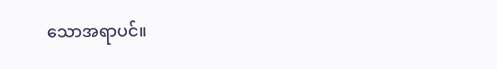သောအရာပင်။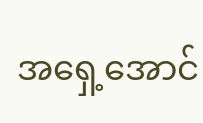အရှေ့အောင်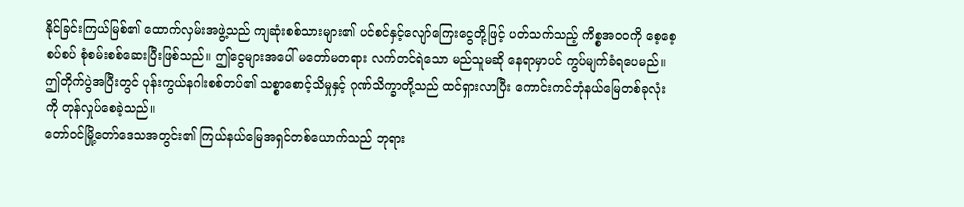နိုင်ခြင်းကြယ်မြစ်၏ ထောက်လှမ်းအဖွဲ့သည် ကျဆုံးစစ်သားများ၏ ပင်စင်နှင့်လျော်ကြေးငွေတို့ဖြင့် ပတ်သက်သည့် ကိစ္စအဝဝကို စေ့စေ့စပ်စပ် စုံစမ်းစစ်ဆေးပြီးဖြစ်သည်။ ဤငွေများအပေါ် မတော်မတရား လက်တင်ရဲသော မည်သူမဆို နေရာမှာပင် ကွပ်မျက်ခံရပေမည်။
ဤတိုက်ပွဲအပြီးတွင် ပုန်းကွယ်နဂါးစစ်တပ်၏ သစ္စာစောင့်သိမှုနှင့် ဂုဏ်သိက္ခာတို့သည် ထင်ရှားလာပြီး ကောင်းကင်ဘုံနယ်မြေတစ်ခုလုံးကို တုန်လှုပ်စေခဲ့သည်။
တော်ဝင်မြို့တော်ဒေသအတွင်း၏ ကြယ်နယ်မြေအရှင်တစ်ယောက်သည် ဘုရား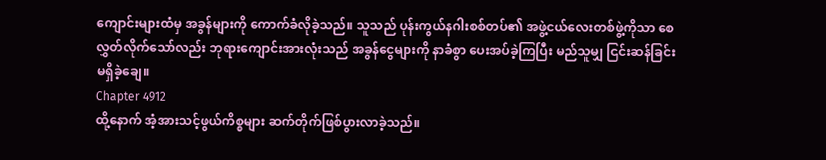ကျောင်းများထံမှ အခွန်များကို ကောက်ခံလိုခဲ့သည်။ သူသည် ပုန်းကွယ်နဂါးစစ်တပ်၏ အဖွဲ့ငယ်လေးတစ်ဖွဲ့ကိုသာ စေလွှတ်လိုက်သော်လည်း ဘုရားကျောင်းအားလုံးသည် အခွန်ငွေများကို နာခံစွာ ပေးအပ်ခဲ့ကြပြီး မည်သူမျှ ငြင်းဆန်ခြင်းမရှိခဲ့ချေ။
Chapter 4912
ထို့နောက် အံ့အားသင့်ဖွယ်ကိစ္စများ ဆက်တိုက်ဖြစ်ပွားလာခဲ့သည်။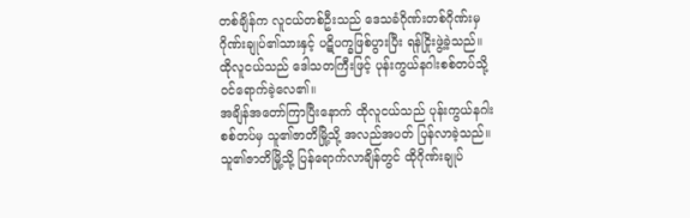တစ်ချိန်က လူငယ်တစ်ဦးသည် ဒေသခံဂိုဏ်းတစ်ဂိုဏ်းမှ ဂိုဏ်းချုပ်၏သားနှင့် ပဋိပက္ခဖြစ်ပွားပြီး ရန်ငြိုးဖွဲ့ခဲ့သည်။ ထိုလူငယ်သည် ဒေါသတကြီးဖြင့် ပုန်းကွယ်နဂါးစစ်တပ်သို့ ဝင်ရောက်ခဲ့လေ၏။
အချိန်အတော်ကြာပြီးနောက် ထိုလူငယ်သည် ပုန်းကွယ်နဂါးစစ်တပ်မှ သူ၏ဇာတိမြို့သို့ အလည်အပတ် ပြန်လာခဲ့သည်။ သူ၏ဇာတိမြို့သို့ ပြန်ရောက်လာချိန်တွင် ထိုဂိုဏ်းချုပ်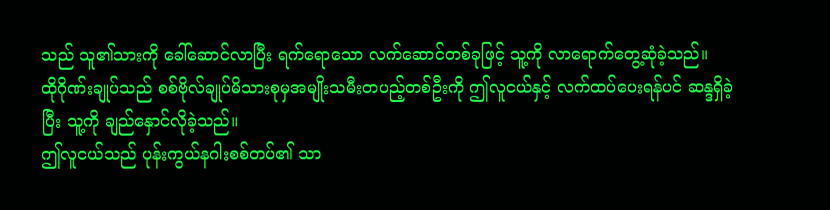သည် သူ၏သားကို ခေါ်ဆောင်လာပြီး ရက်ရောသော လက်ဆောင်တစ်ခုဖြင့် သူ့ကို လာရောက်တွေ့ဆုံခဲ့သည်။
ထိုဂိုဏ်းချုပ်သည် စစ်ဗိုလ်ချုပ်မိသားစုမှအမျိုးသမီးတပည့်တစ်ဦးကို ဤလူငယ်နှင့် လက်ထပ်ပေးရန်ပင် ဆန္ဒရှိခဲ့ပြီး သူ့ကို ချည်နှောင်လိုခဲ့သည်။
ဤလူငယ်သည် ပုန်းကွယ်နဂါးစစ်တပ်၏ သာ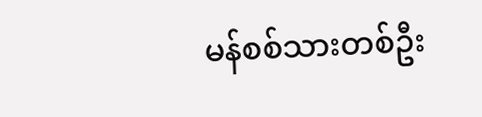မန်စစ်သားတစ်ဦး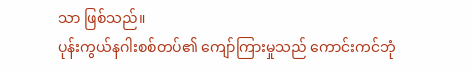သာ ဖြစ်သည်။
ပုန်းကွယ်နဂါးစစ်တပ်၏ ကျော်ကြားမှုသည် ကောင်းကင်ဘုံ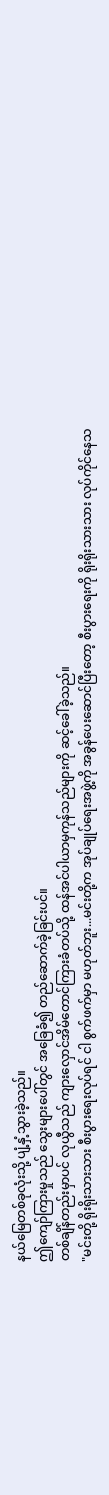နယ်မြေတစ်ခုလုံးသို့ ပျံ့နှံ့သွားခဲ့သည်။
ဤကျော်ကြားမှုသည် သွေးများပေါ်တွင် အခြေခံ၍ တည်ဆောက်ခဲ့ခြင်းပင်။
တစ်ချိန်တည်းမှာပင် လုယွီသည် ကျားလှောင်အိမ်တောင်ကြားခံတပ်သို့ ထန်အင်ပါယာမှကုန်သည်များကို ဆင့်ခေါ်ခဲ့သည်။
"မင်းတို့ ရိုးရိုးသားသား စီးပွားရေးလုပ်ရင် ငါ စွက်ဖက်မှာ မဟုတ်ဘူး...မင်းတို့က အုပ်ချုပ်ရေးအဖွဲ့ကို အခွန်ပေးဆောင်ပြီးတော့ စီးပွားရေးကို ရိုးရိုးသားသား လုပ်ကိုင်နေသ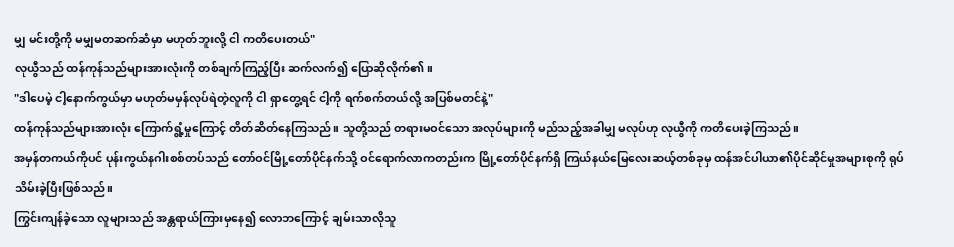မျှ မင်းတို့ကို မမျှမတဆက်ဆံမှာ မဟုတ်ဘူးလို့ ငါ ကတိပေးတယ်"
လုယွီသည် ထန်ကုန်သည်များအားလုံးကို တစ်ချက်ကြည့်ပြီး ဆက်လက်၍ ပြောဆိုလိုက်၏။
"ဒါပေမဲ့ ငါ့နောက်ကွယ်မှာ မဟုတ်မမှန်လုပ်ရဲတဲ့လူကို ငါ ရှာတွေ့ရင် ငါ့ကို ရက်စက်တယ်လို့ အပြစ်မတင်နဲ့"
ထန်ကုန်သည်များအားလုံး ကြောက်ရွံ့မှုကြောင့် တိတ်ဆိတ်နေကြသည်။ သူတို့သည် တရားမဝင်သော အလုပ်များကို မည်သည့်အခါမျှ မလုပ်ဟု လုယွီကို ကတိပေးခဲ့ကြသည်။
အမှန်တကယ်ကိုပင် ပုန်းကွယ်နဂါးစစ်တပ်သည် တော်ဝင်မြို့တော်ပိုင်နက်သို့ ဝင်ရောက်လာကတည်းက မြို့တော်ပိုင်နက်ရှိ ကြယ်နယ်မြေလေးဆယ့်တစ်ခုမှ ထန်အင်ပါယာ၏ပိုင်ဆိုင်မှုအများစုကို ရုပ်သိမ်းခဲ့ပြီးဖြစ်သည်။
ကြွင်းကျန်ခဲ့သော လူများသည် အန္တရာယ်ကြားမှနေ၍ လောဘကြောင့် ချမ်းသာလိုသူ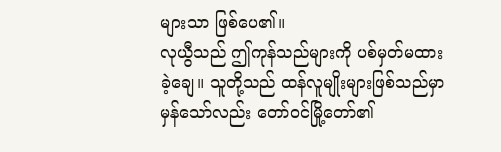များသာ ဖြစ်ပေ၏။
လုယွီသည် ဤကုန်သည်များကို ပစ်မှတ်မထားခဲ့ချေ။ သူတို့သည် ထန်လူမျိုးများဖြစ်သည်မှာ မှန်သော်လည်း တော်ဝင်မြို့တော်၏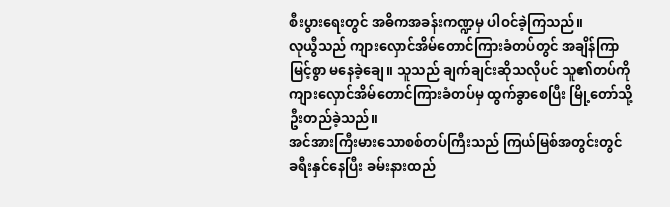စီးပွားရေးတွင် အဓိကအခန်းကဏ္ဍမှ ပါဝင်ခဲ့ကြသည်။
လုယွီသည် ကျားလှောင်အိမ်တောင်ကြားခံတပ်တွင် အချိန်ကြာမြင့်စွာ မနေခဲ့ချေ။ သူသည် ချက်ချင်းဆိုသလိုပင် သူ၏တပ်ကို ကျားလှောင်အိမ်တောင်ကြားခံတပ်မှ ထွက်ခွာစေပြီး မြို့တော်သို့ ဦးတည်ခဲ့သည်။
အင်အားကြီးမားသောစစ်တပ်ကြီးသည် ကြယ်မြစ်အတွင်းတွင် ခရီးနှင်နေပြီး ခမ်းနားထည်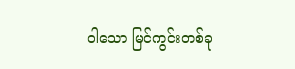ဝါသော မြင်ကွင်းတစ်ခု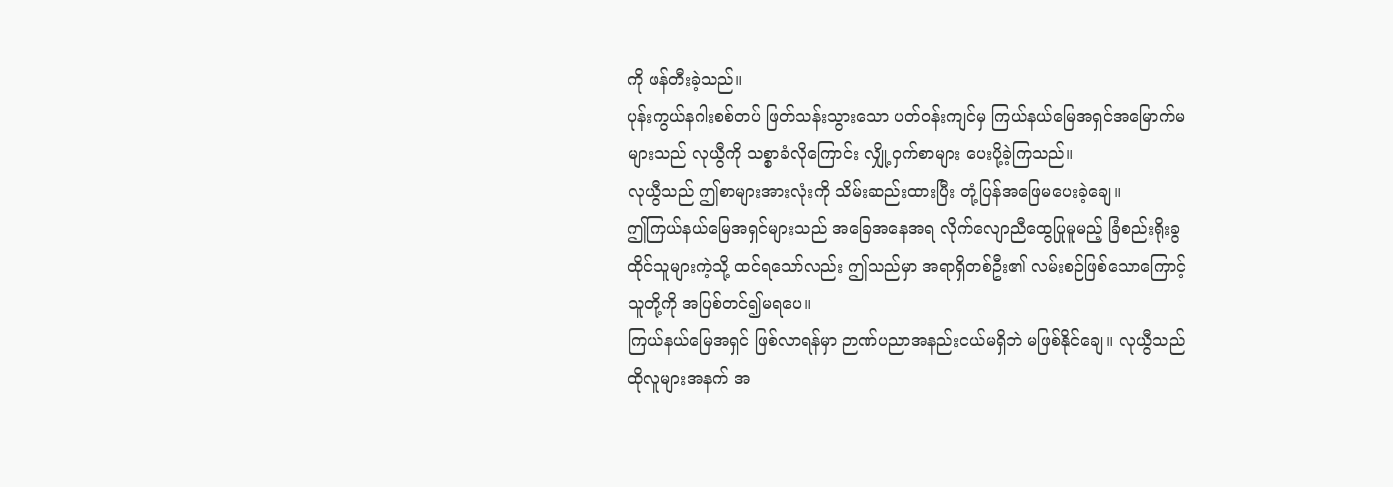ကို ဖန်တီးခဲ့သည်။
ပုန်းကွယ်နဂါးစစ်တပ် ဖြတ်သန်းသွားသော ပတ်ဝန်းကျင်မှ ကြယ်နယ်မြေအရှင်အမြောက်မများသည် လုယွီကို သစ္စာခံလိုကြောင်း လျှို့ဝှက်စာများ ပေးပို့ခဲ့ကြသည်။
လုယွီသည် ဤစာများအားလုံးကို သိမ်းဆည်းထားပြီး တုံ့ပြန်အဖြေမပေးခဲ့ချေ။
ဤကြယ်နယ်မြေအရှင်များသည် အခြေအနေအရ လိုက်လျောညီထွေပြုမူမည့် ခြံစည်းရိုးခွထိုင်သူများကဲ့သို့ ထင်ရသော်လည်း ဤသည်မှာ အရာရှိတစ်ဦး၏ လမ်းစဉ်ဖြစ်သောကြောင့် သူတို့ကို အပြစ်တင်၍မရပေ။
ကြယ်နယ်မြေအရှင် ဖြစ်လာရန်မှာ ဉာဏ်ပညာအနည်းငယ်မရှိဘဲ မဖြစ်နိုင်ချေ။ လုယွီသည် ထိုလူများအနက် အ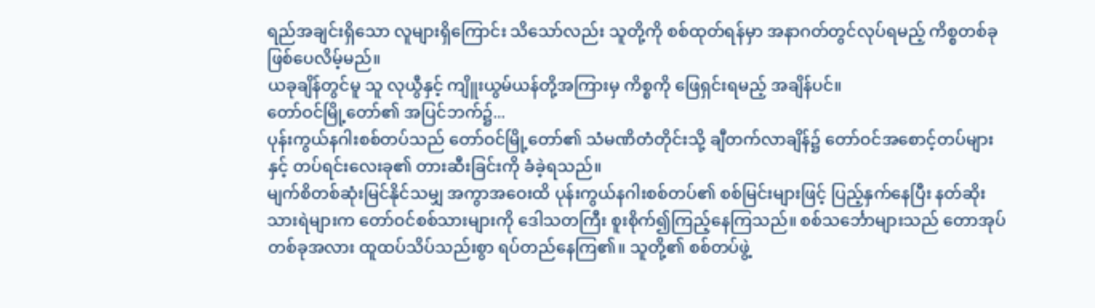ရည်အချင်းရှိသော လူများရှိကြောင်း သိသော်လည်း သူတို့ကို စစ်ထုတ်ရန်မှာ အနာဂတ်တွင်လုပ်ရမည့် ကိစ္စတစ်ခု ဖြစ်ပေလိမ့်မည်။
ယခုချိန်တွင်မူ သူ လုယွီနှင့် ကျိူးယွမ်ယန်တို့အကြားမှ ကိစ္စကို ဖြေရှင်းရမည့် အချိန်ပင်။
တော်ဝင်မြို့တော်၏ အပြင်ဘက်၌...
ပုန်းကွယ်နဂါးစစ်တပ်သည် တော်ဝင်မြို့တော်၏ သံမဏိတံတိုင်းသို့ ချီတက်လာချိန်၌ တော်ဝင်အစောင့်တပ်များနှင့် တပ်ရင်းလေးခု၏ တားဆီးခြင်းကို ခံခဲ့ရသည်။
မျက်စိတစ်ဆုံးမြင်နိုင်သမျှ အကွာအဝေးထိ ပုန်းကွယ်နဂါးစစ်တပ်၏ စစ်မြင်းများဖြင့် ပြည့်နှက်နေပြီး နတ်ဆိုးသားရဲများက တော်ဝင်စစ်သားများကို ဒေါသတကြီး စူးစိုက်၍ကြည့်နေကြသည်။ စစ်သင်္ဘောများသည် တောအုပ်တစ်ခုအလား ထူထပ်သိပ်သည်းစွာ ရပ်တည်နေကြ၏။ သူတို့၏ စစ်တပ်ဖွဲ့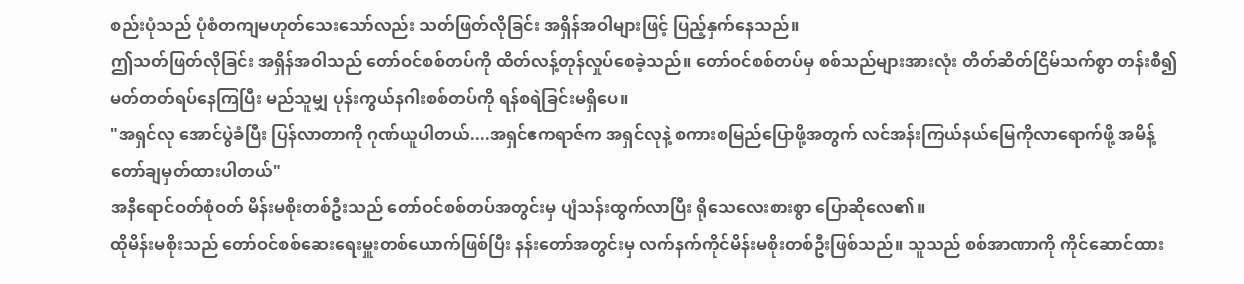စည်းပုံသည် ပုံစံတကျမဟုတ်သေးသော်လည်း သတ်ဖြတ်လိုခြင်း အရှိန်အဝါများဖြင့် ပြည့်နှက်နေသည်။
ဤသတ်ဖြတ်လိုခြင်း အရှိန်အဝါသည် တော်ဝင်စစ်တပ်ကို ထိတ်လန့်တုန်လှုပ်စေခဲ့သည်။ တော်ဝင်စစ်တပ်မှ စစ်သည်များအားလုံး တိတ်ဆိတ်ငြိမ်သက်စွာ တန်းစီ၍ မတ်တတ်ရပ်နေကြပြီး မည်သူမျှ ပုန်းကွယ်နဂါးစစ်တပ်ကို ရန်စရဲခြင်းမရှိပေ။
"အရှင်လု အောင်ပွဲခံပြီး ပြန်လာတာကို ဂုဏ်ယူပါတယ်....အရှင်ဧကရာဇ်က အရှင်လုနဲ့ စကားစမြည်ပြောဖို့အတွက် လင်အန်းကြယ်နယ်မြေကိုလာရောက်ဖို့ အမိန့်တော်ချမှတ်ထားပါတယ်"
အနီရောင်ဝတ်စုံဝတ် မိန်းမစိုးတစ်ဦးသည် တော်ဝင်စစ်တပ်အတွင်းမှ ပျံသန်းထွက်လာပြီး ရိုသေလေးစားစွာ ပြောဆိုလေ၏။
ထိုမိန်းမစိုးသည် တော်ဝင်စစ်ဆေးရေးမှူးတစ်ယောက်ဖြစ်ပြီး နန်းတော်အတွင်းမှ လက်နက်ကိုင်မိန်းမစိုးတစ်ဦးဖြစ်သည်။ သူသည် စစ်အာဏာကို ကိုင်ဆောင်ထား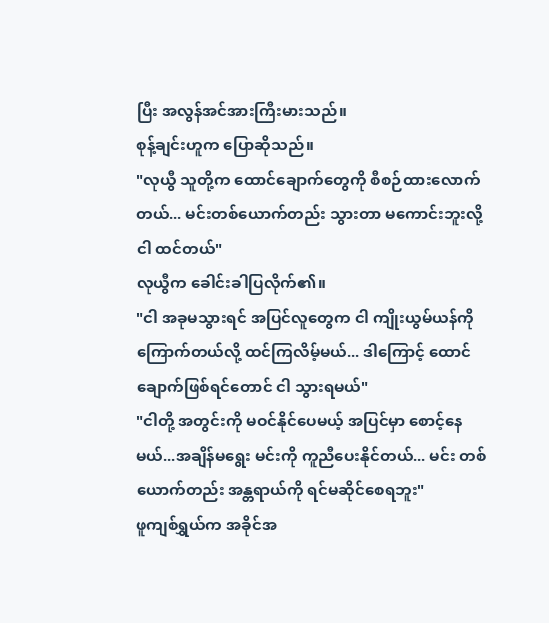ပြီး အလွန်အင်အားကြီးမားသည်။
စုန့်ချင်းဟူက ပြောဆိုသည်။
"လုယွီ သူတို့က ထောင်ချောက်တွေကို စီစဉ်ထားလောက်တယ်... မင်းတစ်ယောက်တည်း သွားတာ မကောင်းဘူးလို့ ငါ ထင်တယ်"
လုယွီက ခေါင်းခါပြလိုက်၏။
"ငါ အခုမသွားရင် အပြင်လူတွေက ငါ ကျိုးယွမ်ယန်ကို ကြောက်တယ်လို့ ထင်ကြလိမ့်မယ်... ဒါကြောင့် ထောင်ချောက်ဖြစ်ရင်တောင် ငါ သွားရမယ်"
"ငါတို့ အတွင်းကို မဝင်နိုင်ပေမယ့် အပြင်မှာ စောင့်နေမယ်...အချိန်မရွေး မင်းကို ကူညီပေးနိုင်တယ်... မင်း တစ်ယောက်တည်း အန္တရာယ်ကို ရင်မဆိုင်စေရဘူး"
ဖူကျစ်ရွှယ်က အခိုင်အ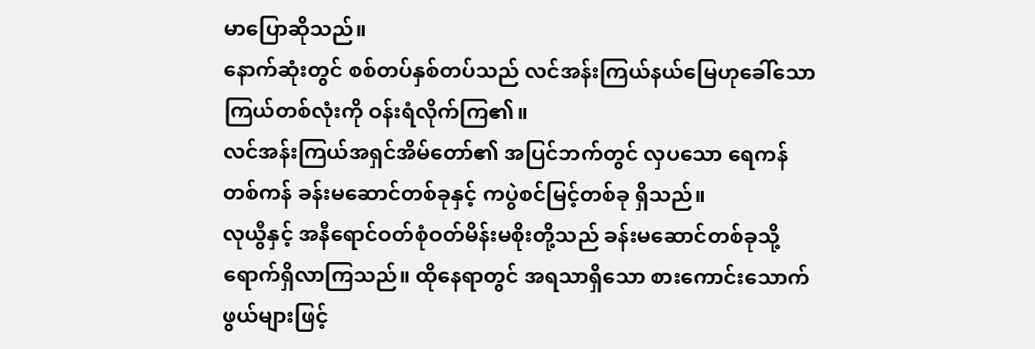မာပြောဆိုသည်။
နောက်ဆုံးတွင် စစ်တပ်နှစ်တပ်သည် လင်အန်းကြယ်နယ်မြေဟုခေါ်သော ကြယ်တစ်လုံးကို ဝန်းရံလိုက်ကြ၏။
လင်အန်းကြယ်အရှင်အိမ်တော်၏ အပြင်ဘက်တွင် လှပသော ရေကန်တစ်ကန် ခန်းမဆောင်တစ်ခုနှင့် ကပွဲစင်မြင့်တစ်ခု ရှိသည်။
လုယွီနှင့် အနီရောင်ဝတ်စုံဝတ်မိန်းမစိုးတို့သည် ခန်းမဆောင်တစ်ခုသို့ ရောက်ရှိလာကြသည်။ ထိုနေရာတွင် အရသာရှိသော စားကောင်းသောက်ဖွယ်များဖြင့်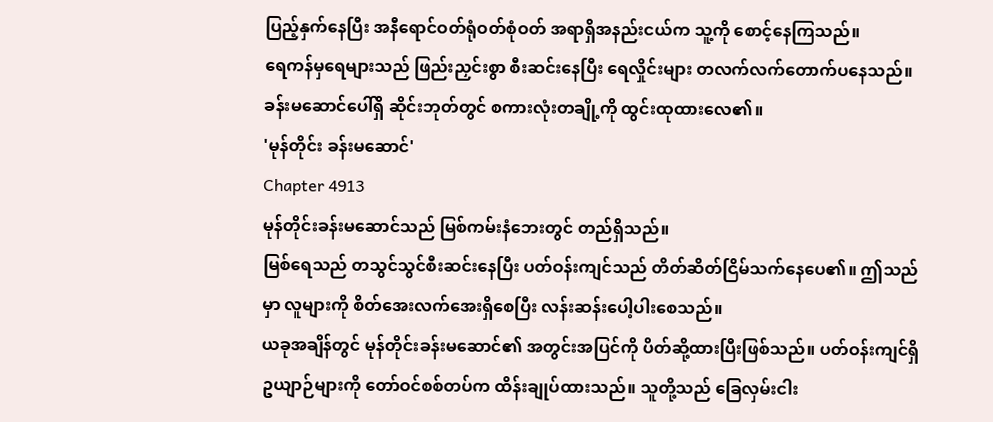ပြည့်နှက်နေပြီး အနီရောင်ဝတ်ရုံဝတ်စုံဝတ် အရာရှိအနည်းငယ်က သူ့ကို စောင့်နေကြသည်။
ရေကန်မှရေများသည် ဖြည်းညှင်းစွာ စီးဆင်းနေပြီး ရေလှိုင်းများ တလက်လက်တောက်ပနေသည်။
ခန်းမဆောင်ပေါ်ရှိ ဆိုင်းဘုတ်တွင် စကားလုံးတချို့ကို ထွင်းထုထားလေ၏။
'မုန်တိုင်း ခန်းမဆောင်'
Chapter 4913
မုန်တိုင်းခန်းမဆောင်သည် မြစ်ကမ်းနံဘေးတွင် တည်ရှိသည်။
မြစ်ရေသည် တသွင်သွင်စီးဆင်းနေပြီး ပတ်ဝန်းကျင်သည် တိတ်ဆိတ်ငြိမ်သက်နေပေ၏။ ဤသည်မှာ လူများကို စိတ်အေးလက်အေးရှိစေပြီး လန်းဆန်းပေါ့ပါးစေသည်။
ယခုအချိန်တွင် မုန်တိုင်းခန်းမဆောင်၏ အတွင်းအပြင်ကို ပိတ်ဆို့ထားပြီးဖြစ်သည်။ ပတ်ဝန်းကျင်ရှိ ဥယျာဉ်များကို တော်ဝင်စစ်တပ်က ထိန်းချုပ်ထားသည်။ သူတို့သည် ခြေလှမ်းငါး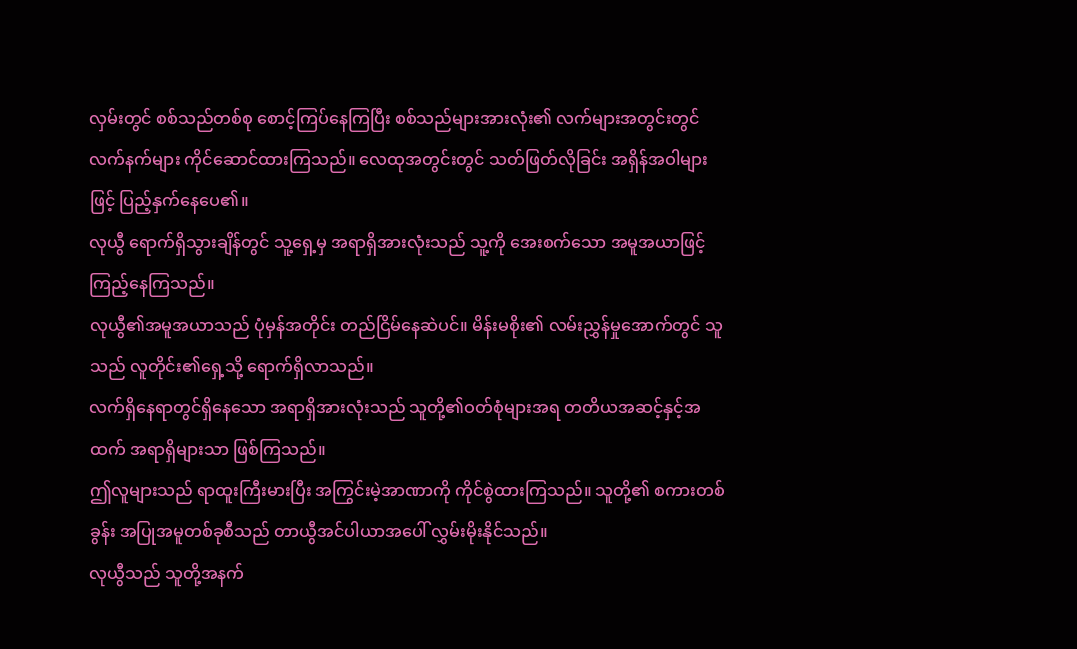လှမ်းတွင် စစ်သည်တစ်စု စောင့်ကြပ်နေကြပြီး စစ်သည်များအားလုံး၏ လက်များအတွင်းတွင် လက်နက်များ ကိုင်ဆောင်ထားကြသည်။ လေထုအတွင်းတွင် သတ်ဖြတ်လိုခြင်း အရှိန်အဝါများဖြင့် ပြည့်နှက်နေပေ၏။
လုယွီ ရောက်ရှိသွားချိန်တွင် သူ့ရှေ့မှ အရာရှိအားလုံးသည် သူ့ကို အေးစက်သော အမူအယာဖြင့် ကြည့်နေကြသည်။
လုယွီ၏အမူအယာသည် ပုံမှန်အတိုင်း တည်ငြိမ်နေဆဲပင်။ မိန်းမစိုး၏ လမ်းညွှန်မှုအောက်တွင် သူသည် လူတိုင်း၏ရှေ့သို့ ရောက်ရှိလာသည်။
လက်ရှိနေရာတွင်ရှိနေသော အရာရှိအားလုံးသည် သူတို့၏ဝတ်စုံများအရ တတိယအဆင့်နှင့်အထက် အရာရှိများသာ ဖြစ်ကြသည်။
ဤလူများသည် ရာထူးကြီးမားပြီး အကြွင်းမဲ့အာဏာကို ကိုင်စွဲထားကြသည်။ သူတို့၏ စကားတစ်ခွန်း အပြုအမူတစ်ခုစီသည် တာယွီအင်ပါယာအပေါ် လွှမ်းမိုးနိုင်သည်။
လုယွီသည် သူတို့အနက်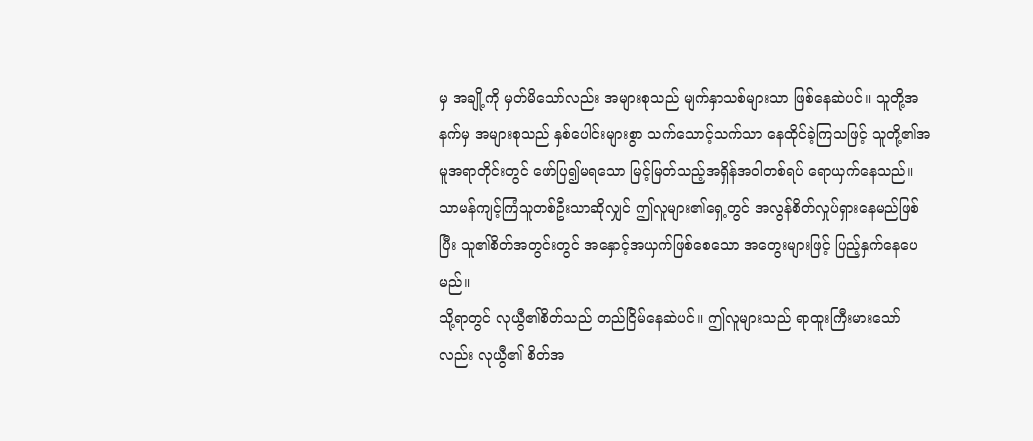မှ အချို့ကို မှတ်မိသော်လည်း အများစုသည် မျက်နှာသစ်များသာ ဖြစ်နေဆဲပင်။ သူတို့အနက်မှ အများစုသည် နှစ်ပေါင်းများစွာ သက်သောင့်သက်သာ နေထိုင်ခဲ့ကြသဖြင့် သူတို့၏အမူအရာတိုင်းတွင် ဖော်ပြ၍မရသော မြင့်မြတ်သည့်အရှိန်အဝါတစ်ရပ် ရောယှက်နေသည်။
သာမန်ကျင့်ကြံသူတစ်ဦးသာဆိုလျှင် ဤလူများ၏ရှေ့တွင် အလွန်စိတ်လှုပ်ရှားနေမည်ဖြစ်ပြီး သူ၏စိတ်အတွင်းတွင် အနှောင့်အယှက်ဖြစ်စေသော အတွေးများဖြင့် ပြည့်နှက်နေပေမည်။
သို့ရာတွင် လုယွီ၏စိတ်သည် တည်ငြိမ်နေဆဲပင်။ ဤလူများသည် ရာထူးကြီးမားသော်လည်း လုယွီ၏ စိတ်အ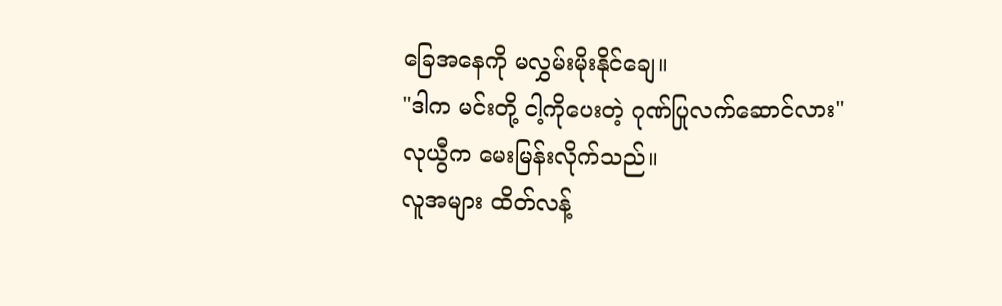ခြေအနေကို မလွှမ်းမိုးနိုင်ချေ။
"ဒါက မင်းတို့ ငါ့ကိုပေးတဲ့ ဂုဏ်ပြုလက်ဆောင်လား"
လုယွီက မေးမြန်းလိုက်သည်။
လူအများ ထိတ်လန့်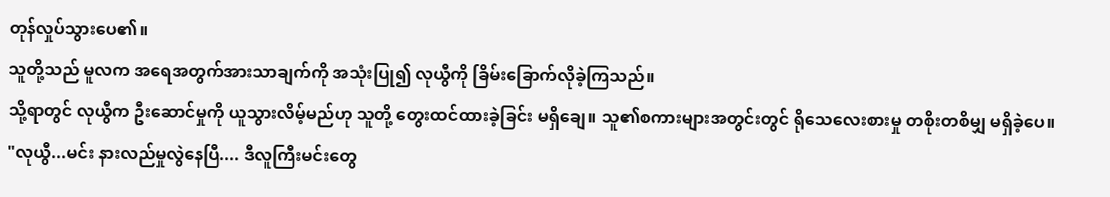တုန်လှုပ်သွားပေ၏။
သူတို့သည် မူလက အရေအတွက်အားသာချက်ကို အသုံးပြု၍ လုယွီကို ခြိမ်းခြောက်လိုခဲ့ကြသည်။
သို့ရာတွင် လုယွီက ဦးဆောင်မှုကို ယူသွားလိမ့်မည်ဟု သူတို့ တွေးထင်ထားခဲ့ခြင်း မရှိချေ။ သူ၏စကားများအတွင်းတွင် ရိုသေလေးစားမှု တစိုးတစိမျှ မရှိခဲ့ပေ။
"လုယွီ...မင်း နားလည်မှုလွဲနေပြီ.... ဒီလူကြီးမင်းတွေ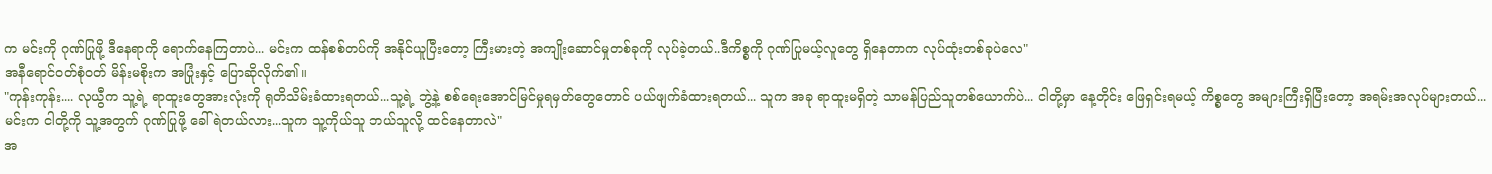က မင်းကို ဂုဏ်ပြုဖို့ ဒီနေရာကို ရောက်နေကြတာပဲ... မင်းက ထန်စစ်တပ်ကို အနိုင်ယူပြီးတော့ ကြီးမားတဲ့ အကျိုးဆောင်မှုတစ်ခုကို လုပ်ခဲ့တယ်..ဒီကိစ္စကို ဂုဏ်ပြုမယ့်လူတွေ ရှိနေတာက လုပ်ထုံးတစ်ခုပဲလေ"
အနီရောင်ဝတ်စုံဝတ် မိန်းမစိုးက အပြုံးနှင့် ပြောဆိုလိုက်၏။
"ကုန်းကုန်း.... လုယွီက သူ့ရဲ့ ရာထူးတွေအားလုံးကို ရုတိသိမ်းခံထားရတယ်...သူ့ရဲ့ ဘွဲ့နဲ့ စစ်ရေးအောင်မြင်မှုရမှတ်တွေတောင် ပယ်ဖျက်ခံထားရတယ်... သူက အခု ရာထူးမရှိတဲ့ သာမန်ပြည်သူတစ်ယောက်ပဲ... ငါတို့မှာ နေ့တိုင်း ဖြေရှင်းရမယ့် ကိစ္စတွေ အများကြီးရှိပြီးတော့ အရမ်းအလုပ်များတယ်... မင်းက ငါတို့ကို သူ့အတွက် ဂုဏ်ပြုဖို့ ခေါ်ရဲတယ်လား...သူက သူ့ကိုယ်သူ ဘယ်သူလို့ ထင်နေတာလဲ"
အ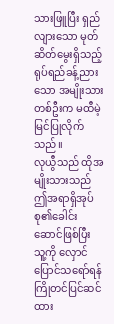သားဖြူပြီး ရှည်လျားသော မုတ်ဆိတ်မွေးရှိသည့် ရုပ်ရည်ခန့်ညားသော အမျိုးသားတစ်ဦးက မထီမဲ့မြင်ပြုလိုက်သည်။
လုယွီသည် ထိုအမျိုးသားသည် ဤအရာရှိအုပ်စု၏ခေါင်းဆောင်ဖြစ်ပြီး သူ့ကို လှောင်ပြောင်သရော်ရန် ကြိုတင်ပြင်ဆင်ထား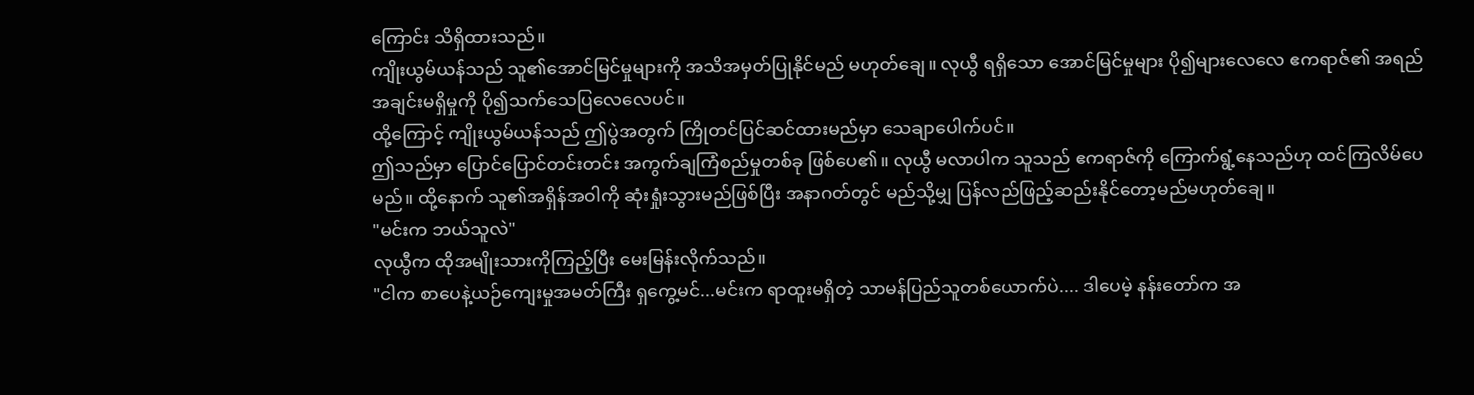ကြောင်း သိရှိထားသည်။
ကျိုးယွမ်ယန်သည် သူ၏အောင်မြင်မှုများကို အသိအမှတ်ပြုနိုင်မည် မဟုတ်ချေ။ လုယွီ ရရှိသော အောင်မြင်မှုများ ပို၍များလေလေ ဧကရာဇ်၏ အရည်အချင်းမရှိမှုကို ပို၍သက်သေပြလေလေပင်။
ထို့ကြောင့် ကျိုးယွမ်ယန်သည် ဤပွဲအတွက် ကြိုတင်ပြင်ဆင်ထားမည်မှာ သေချာပေါက်ပင်။
ဤသည်မှာ ပြောင်ပြောင်တင်းတင်း အကွက်ချကြံစည်မှုတစ်ခု ဖြစ်ပေ၏။ လုယွီ မလာပါက သူသည် ဧကရာဇ်ကို ကြောက်ရွံ့နေသည်ဟု ထင်ကြလိမ်ပေမည်။ ထို့နောက် သူ၏အရှိန်အဝါကို ဆုံးရှုံးသွားမည်ဖြစ်ပြီး အနာဂတ်တွင် မည်သို့မျှ ပြန်လည်ဖြည့်ဆည်းနိုင်တော့မည်မဟုတ်ချေ။
"မင်းက ဘယ်သူလဲ"
လုယွီက ထိုအမျိုးသားကိုကြည့်ပြီး မေးမြန်းလိုက်သည်။
"ငါက စာပေနဲ့ယဉ်ကျေးမှုအမတ်ကြီး ရှကွေ့မင်...မင်းက ရာထူးမရှိတဲ့ သာမန်ပြည်သူတစ်ယောက်ပဲ.... ဒါပေမဲ့ နန်းတော်က အ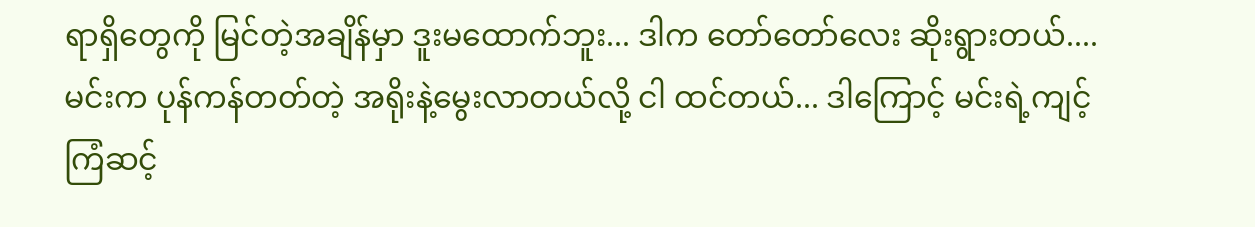ရာရှိတွေကို မြင်တဲ့အချိန်မှာ ဒူးမထောက်ဘူး... ဒါက တော်တော်လေး ဆိုးရွားတယ်....မင်းက ပုန်ကန်တတ်တဲ့ အရိုးနဲ့မွေးလာတယ်လို့ ငါ ထင်တယ်... ဒါကြောင့် မင်းရဲ့ကျင့်ကြံဆင့်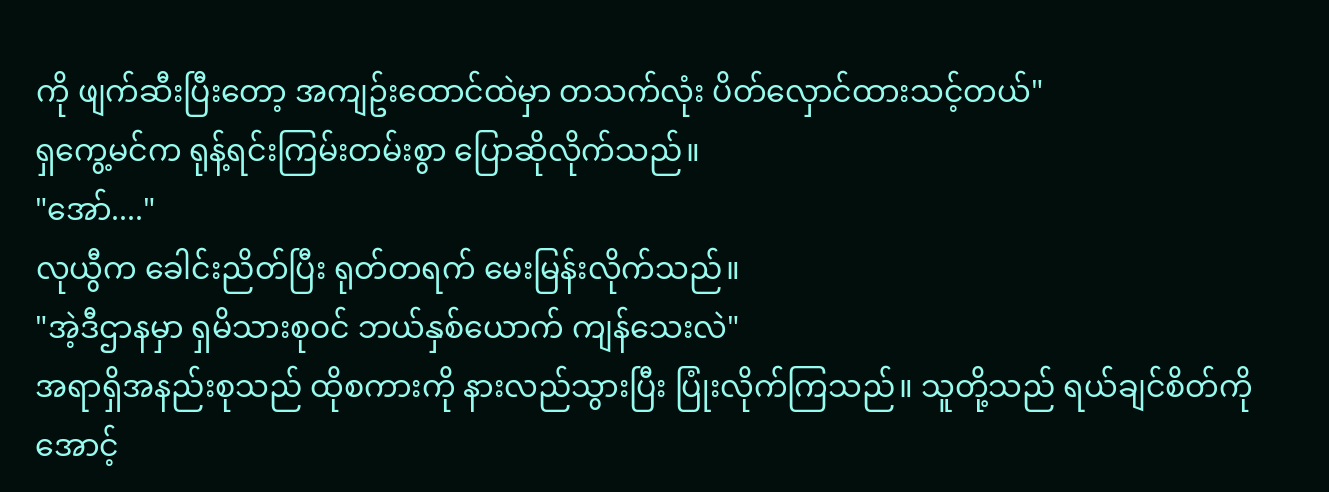ကို ဖျက်ဆီးပြီးတော့ အကျဥ်းထောင်ထဲမှာ တသက်လုံး ပိတ်လှောင်ထားသင့်တယ်"
ရှကွေ့မင်က ရုန့်ရင်းကြမ်းတမ်းစွာ ပြောဆိုလိုက်သည်။
"အော်...."
လုယွီက ခေါင်းညိတ်ပြီး ရုတ်တရက် မေးမြန်းလိုက်သည်။
"အဲ့ဒီဌာနမှာ ရှမိသားစုဝင် ဘယ်နှစ်ယောက် ကျန်သေးလဲ"
အရာရှိအနည်းစုသည် ထိုစကားကို နားလည်သွားပြီး ပြုံးလိုက်ကြသည်။ သူတို့သည် ရယ်ချင်စိတ်ကို အောင့်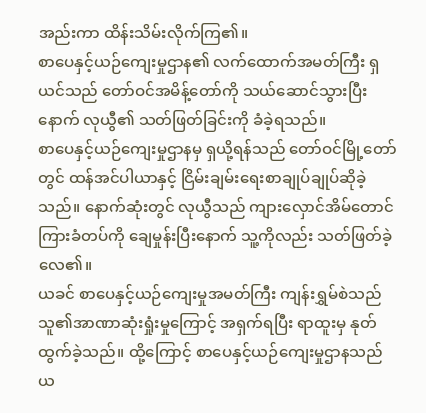အည်းကာ ထိန်းသိမ်းလိုက်ကြ၏။
စာပေနှင့်ယဉ်ကျေးမှုဌာန၏ လက်ထောက်အမတ်ကြီး ရှယင်သည် တော်ဝင်အမိန့်တော်ကို သယ်ဆောင်သွားပြီးနောက် လုယွီ၏ သတ်ဖြတ်ခြင်းကို ခံခဲ့ရသည်။
စာပေနှင့်ယဉ်ကျေးမှုဌာနမှ ရှယို့ရန်သည် တော်ဝင်မြို့တော်တွင် ထန်အင်ပါယာနှင့် ငြိမ်းချမ်းရေးစာချုပ်ချုပ်ဆိုခဲ့သည်။ နောက်ဆုံးတွင် လုယွီသည် ကျားလှောင်အိမ်တောင်ကြားခံတပ်ကို ချေမှုန်းပြီးနောက် သူ့ကိုလည်း သတ်ဖြတ်ခဲ့လေ၏။
ယခင် စာပေနှင့်ယဉ်ကျေးမှုအမတ်ကြီး ကျန်းရွှမ်စဲသည် သူ၏အာဏာဆုံးရှုံးမှုကြောင့် အရှက်ရပြီး ရာထူးမှ နုတ်ထွက်ခဲ့သည်။ ထို့ကြောင့် စာပေနှင့်ယဉ်ကျေးမှုဌာနသည် ယ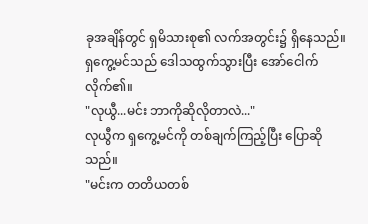ခုအချိန်တွင် ရှမိသားစု၏ လက်အတွင်း၌ ရှိနေသည်။
ရှကွေ့မင်သည် ဒေါသထွက်သွားပြီး အော်ငေါက်လိုက်၏။
"လုယွီ...မင်း ဘာကိုဆိုလိုတာလဲ..."
လုယွီက ရှကွေ့မင်ကို တစ်ချက်ကြည့်ပြီး ပြောဆိုသည်။
"မင်းက တတိယတစ်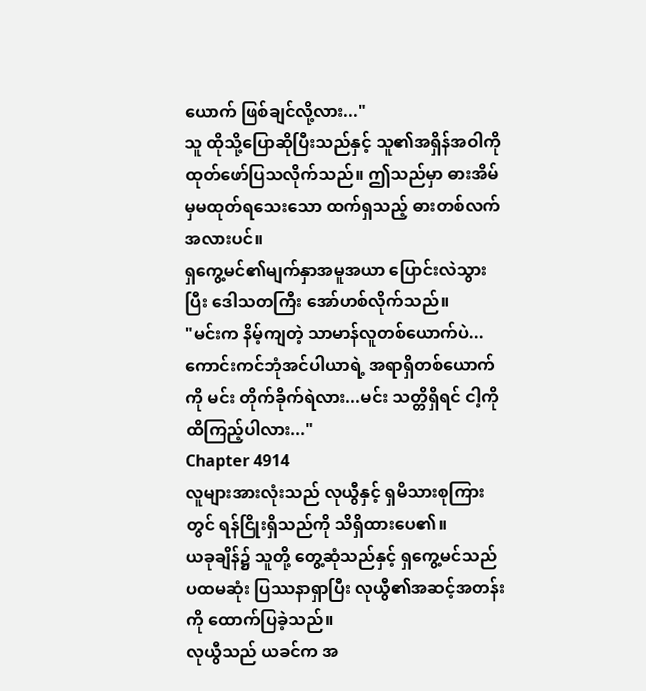ယောက် ဖြစ်ချင်လို့လား..."
သူ ထိုသို့ပြောဆိုပြီးသည်နှင့် သူ၏အရှိန်အဝါကို ထုတ်ဖော်ပြသလိုက်သည်။ ဤသည်မှာ ဓားအိမ်မှမထုတ်ရသေးသော ထက်ရှသည့် ဓားတစ်လက်အလားပင်။
ရှကွေ့မင်၏မျက်နှာအမူအယာ ပြောင်းလဲသွားပြီး ဒေါသတကြီး အော်ဟစ်လိုက်သည်။
"မင်းက နိမ့်ကျတဲ့ သာမာန်လူတစ်ယောက်ပဲ... ကောင်းကင်ဘုံအင်ပါယာရဲ့ အရာရှိတစ်ယောက်ကို မင်း တိုက်ခိုက်ရဲလား...မင်း သတ္တိရှိရင် ငါ့ကို ထိကြည့်ပါလား..."
Chapter 4914
လူများအားလုံးသည် လုယွီနှင့် ရှမိသားစုကြားတွင် ရန်ငြိုးရှိသည်ကို သိရှိထားပေ၏။
ယခုချိန်၌ သူတို့ တွေ့ဆုံသည်နှင့် ရှကွေ့မင်သည် ပထမဆုံး ပြဿနာရှာပြီး လုယွီ၏အဆင့်အတန်းကို ထောက်ပြခဲ့သည်။
လုယွီသည် ယခင်က အ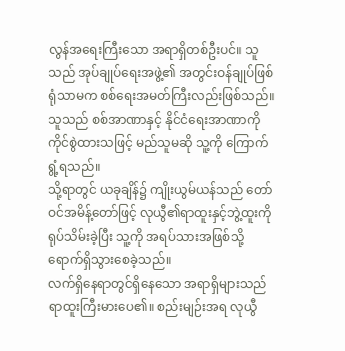လွန်အရေးကြီးသော အရာရှိတစ်ဦးပင်။ သူသည် အုပ်ချုပ်ရေးအဖွဲ့၏ အတွင်းဝန်ချုပ်ဖြစ်ရုံသာမက စစ်ရေးအမတ်ကြီးလည်းဖြစ်သည်။ သူသည် စစ်အာဏာနှင့် နိုင်ငံရေးအာဏာကို ကိုင်စွဲထားသဖြင့် မည်သူမဆို သူ့ကို ကြောက်ရွံ့ရသည်။
သို့ရာတွင် ယခုချိန်၌ ကျိုးယွမ်ယန်သည် တော်ဝင်အမိန့်တော်ဖြင့် လုယွီ၏ရာထူးနှင့်ဘွဲ့ထူးကို ရုပ်သိမ်းခဲ့ပြီး သူ့ကို အရပ်သားအဖြစ်သို့ ရောက်ရှိသွားစေခဲ့သည်။
လက်ရှိနေရာတွင်ရှိနေသော အရာရှိများသည် ရာထူးကြီးမားပေ၏။ စည်းမျဉ်းအရ လုယွီ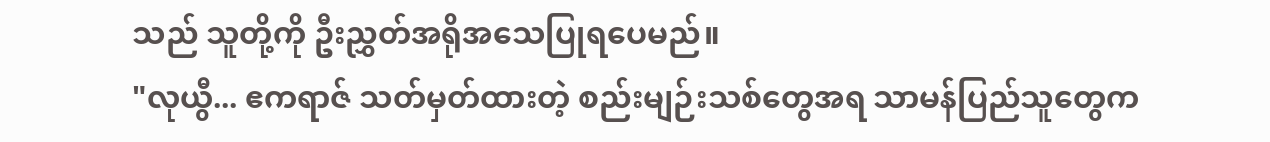သည် သူတို့ကို ဦးညွှတ်အရိုအသေပြုရပေမည်။
"လုယွီ... ဧကရာဇ် သတ်မှတ်ထားတဲ့ စည်းမျဉ်းသစ်တွေအရ သာမန်ပြည်သူတွေက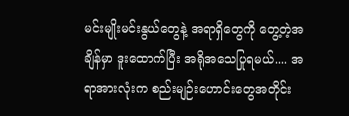မင်းမျိုးမင်းနွယ်တွေနဲ့ အရာရှိတွေကို တွေ့တဲ့အချိန်မှာ ဒူးထောက်ပြီး အရိုအသေပြုရမယ်.... အရာအားလုံးက စည်းမျဉ်းဟောင်းတွေအတိုင်း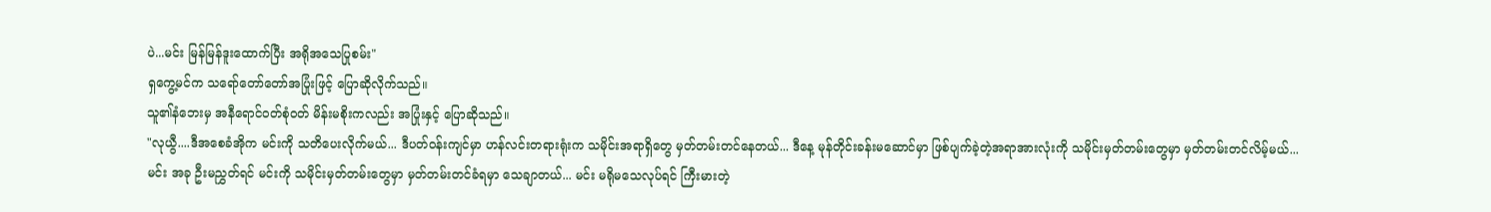ပဲ...မင်း မြန်မြန်ဒူးထောက်ပြီး အရိုအသေပြုစမ်း"
ရှကွေ့မင်က သရော်တော်တော်အပြုံးဖြင့် ပြောဆိုလိုက်သည်။
သူ၏နံဘေးမှ အနီရောင်ဝတ်စုံဝတ် မိန်းမစိုးကလည်း အပြုံးနှင့် ပြောဆိုသည်။
"လုယွီ....ဒီအစေခံအိုက မင်းကို သတိပေးလိုက်မယ်... ဒီပတ်ဝန်းကျင်မှာ ဟန်လင်းတရားရုံးက သမိုင်းအရာရှိတွေ မှတ်တမ်းတင်နေတယ်... ဒီနေ့ မုန်တိုင်းခန်းမဆောင်မှာ ဖြစ်ပျက်ခဲ့တဲ့အရာအားလုံးကို သမိုင်းမှတ်တမ်းတွေမှာ မှတ်တမ်းတင်လိမ့်မယ်... မင်း အခု ဦးမညွှတ်ရင် မင်းကို သမိုင်းမှတ်တမ်းတွေမှာ မှတ်တမ်းတင်ခံရမှာ သေချာတယ်... မင်း မရိုမသေလုပ်ရင် ကြီးမားတဲ့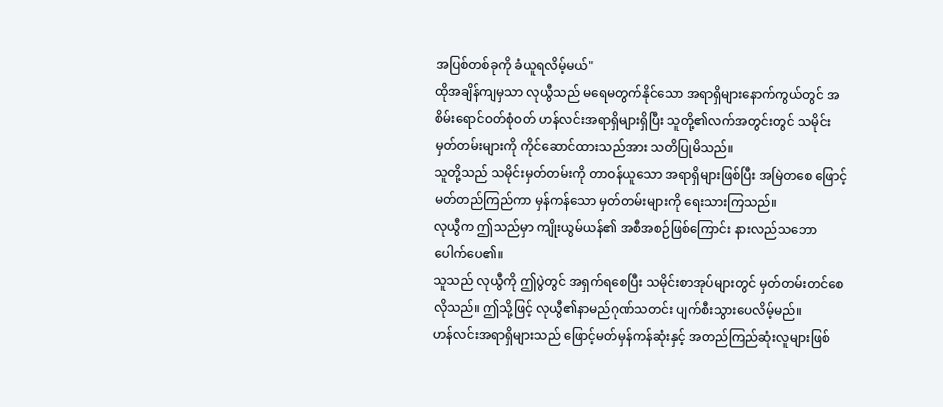အပြစ်တစ်ခုကို ခံယူရလိမ့်မယ်"
ထိုအချိန်ကျမှသာ လုယွီသည် မရေမတွက်နိုင်သော အရာရှိများနောက်ကွယ်တွင် အစိမ်းရောင်ဝတ်စုံဝတ် ဟန်လင်းအရာရှိများရှိပြီး သူတို့၏လက်အတွင်းတွင် သမိုင်းမှတ်တမ်းများကို ကိုင်ဆောင်ထားသည်အား သတိပြုမိသည်။
သူတို့သည် သမိုင်းမှတ်တမ်းကို တာဝန်ယူသော အရာရှိများဖြစ်ပြီး အမြဲတစေ ဖြောင့်မတ်တည်ကြည်ကာ မှန်ကန်သော မှတ်တမ်းများကို ရေးသားကြသည်။
လုယွီက ဤသည်မှာ ကျိုးယွမ်ယန်၏ အစီအစဉ်ဖြစ်ကြောင်း နားလည်သဘောပေါက်ပေ၏။
သူသည် လုယွီကို ဤပွဲတွင် အရှက်ရစေပြီး သမိုင်းစာအုပ်များတွင် မှတ်တမ်းတင်စေလိုသည်။ ဤသို့ဖြင့် လုယွီ၏နာမည်ဂုဏ်သတင်း ပျက်စီးသွားပေလိမ့်မည်။
ဟန်လင်းအရာရှိများသည် ဖြောင့်မတ်မှန်ကန်ဆုံးနှင့် အတည်ကြည်ဆုံးလူများဖြစ်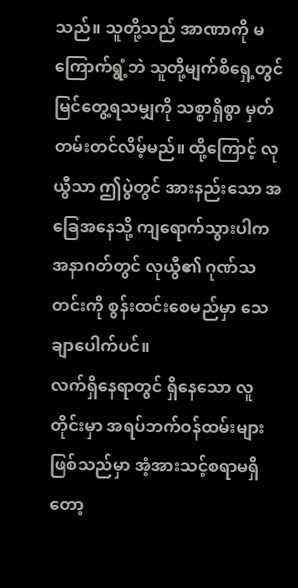သည်။ သူတို့သည် အာဏာကို မကြောက်ရွံ့ဘဲ သူတို့မျက်စိရှေ့တွင် မြင်တွေ့ရသမျှကို သစ္စာရှိစွာ မှတ်တမ်းတင်လိမ့်မည်။ ထို့ကြောင့် လုယွီသာ ဤပွဲတွင် အားနည်းသော အခြေအနေသို့ ကျရောက်သွားပါက အနာဂတ်တွင် လုယွီ၏ ဂုဏ်သတင်းကို စွန်းထင်းစေမည်မှာ သေချာပေါက်ပင်။
လက်ရှိနေရာတွင် ရှိနေသော လူတိုင်းမှာ အရပ်ဘက်ဝန်ထမ်းများဖြစ်သည်မှာ အံ့အားသင့်စရာမရှိတော့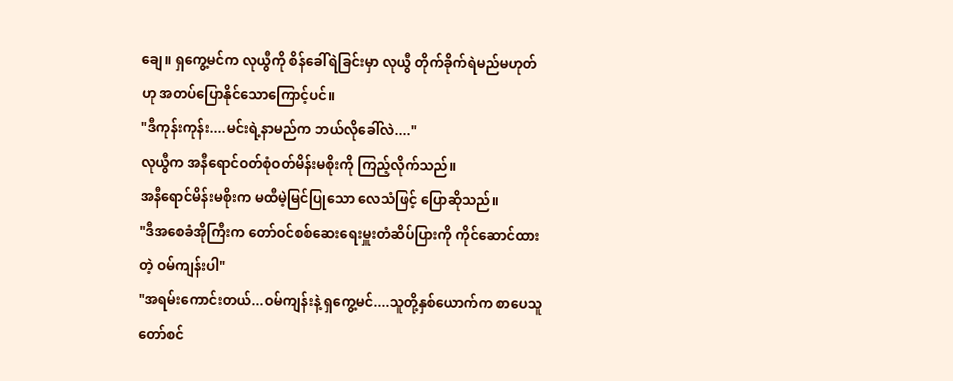ချေ။ ရှကွေ့မင်က လုယွီကို စိန်ခေါ်ရဲခြင်းမှာ လုယွီ တိုက်ခိုက်ရဲမည်မဟုတ်ဟု အတပ်ပြောနိုင်သောကြောင့်ပင်။
"ဒီကုန်းကုန်း....မင်းရဲ့နာမည်က ဘယ်လိုခေါ်လဲ...."
လုယွီက အနီရောင်ဝတ်စုံဝတ်မိန်းမစိုးကို ကြည့်လိုက်သည်။
အနီရောင်မိန်းမစိုးက မထီမဲ့မြင်ပြုသော လေသံဖြင့် ပြောဆိုသည်။
"ဒီအစေခံအိုကြီးက တော်ဝင်စစ်ဆေးရေးမှူးတံဆိပ်ပြားကို ကိုင်ဆောင်ထားတဲ့ ဝမ်ကျန်းပါ"
"အရမ်းကောင်းတယ်...ဝမ်ကျန်းနဲ့ ရှကွေ့မင်....သူတို့နှစ်ယောက်က စာပေသူတော်စင်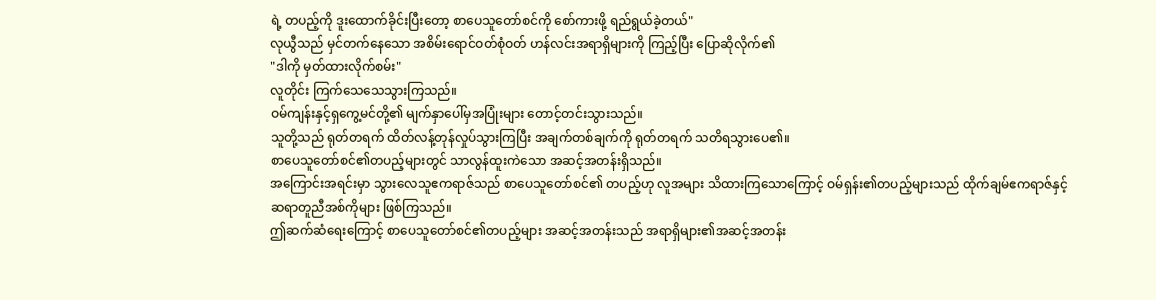ရဲ့ တပည့်ကို ဒူးထောက်ခိုင်းပြီးတော့ စာပေသူတော်စင်ကို စော်ကားဖို့ ရည်ရွယ်ခဲ့တယ်"
လုယွီသည် မှင်တက်နေသော အစိမ်းရောင်ဝတ်စုံဝတ် ဟန်လင်းအရာရှိများကို ကြည့်ပြီး ပြောဆိုလိုက်၏
"ဒါကို မှတ်ထားလိုက်စမ်း"
လူတိုင်း ကြက်သေသေသွားကြသည်။
ဝမ်ကျန်းနှင့်ရှကွေ့မင်တို့၏ မျက်နှာပေါ်မှအပြုံးများ တောင့်တင်းသွားသည်။
သူတို့သည် ရုတ်တရက် ထိတ်လန့်တုန်လှုပ်သွားကြပြီး အချက်တစ်ချက်ကို ရုတ်တရက် သတိရသွားပေ၏။
စာပေသူတော်စင်၏တပည့်များတွင် သာလွန်ထူးကဲသော အဆင့်အတန်းရှိသည်။
အကြောင်းအရင်းမှာ သွားလေသူဧကရာဇ်သည် စာပေသူတော်စင်၏ တပည့်ဟု လူအများ သိထားကြသောကြောင့် ဝမ်ရှန်း၏တပည့်များသည် ထိုက်ချမ်ဧကရာဇ်နှင့် ဆရာတူညီအစ်ကိုများ ဖြစ်ကြသည်။
ဤဆက်ဆံရေးကြောင့် စာပေသူတော်စင်၏တပည့်များ အဆင့်အတန်းသည် အရာရှိများ၏အဆင့်အတန်း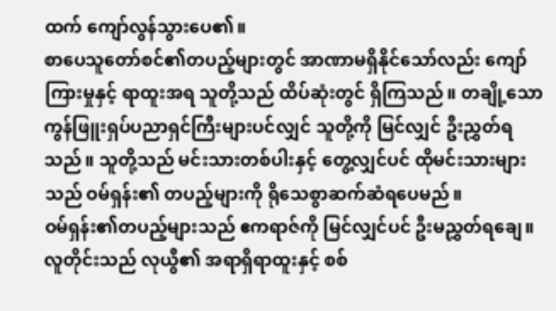ထက် ကျော်လွန်သွားပေ၏။
စာပေသူတော်စင်၏တပည့်များတွင် အာဏာမရှိနိုင်သော်လည်း ကျော်ကြားမှုနှင့် ရာထူးအရ သူတို့သည် ထိပ်ဆုံးတွင် ရှိကြသည်။ တချို့သော ကွန်ဖြူးရှပ်ပညာရှင်ကြီးများပင်လျှင် သူတို့ကို မြင်လျှင် ဦးညွှတ်ရသည်။ သူတို့သည် မင်းသားတစ်ပါးနှင့် တွေ့လျှင်ပင် ထိုမင်းသားများသည် ဝမ်ရှန်း၏ တပည့်များကို ရိုသေစွာဆက်ဆံရပေမည်။
ဝမ်ရှန်း၏တပည့်များသည် ဧကရာဇ်ကို မြင်လျှင်ပင် ဦးမညွှတ်ရချေ။
လူတိုင်းသည် လုယွီ၏ အရာရှိရာထူးနှင့် စစ်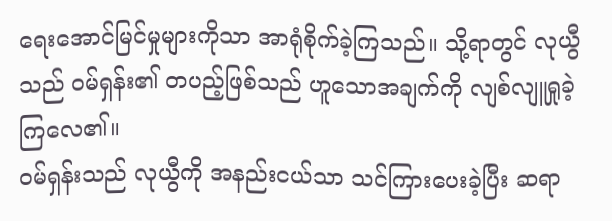ရေးအောင်မြင်မှုများကိုသာ အာရုံစိုက်ခဲ့ကြသည်။ သို့ရာတွင် လုယွီသည် ဝမ်ရှန်း၏ တပည့်ဖြစ်သည် ဟူသောအချက်ကို လျစ်လျူရှုခဲ့ကြလေ၏။
ဝမ်ရှန်းသည် လုယွီကို အနည်းငယ်သာ သင်ကြားပေးခဲ့ပြီး ဆရာ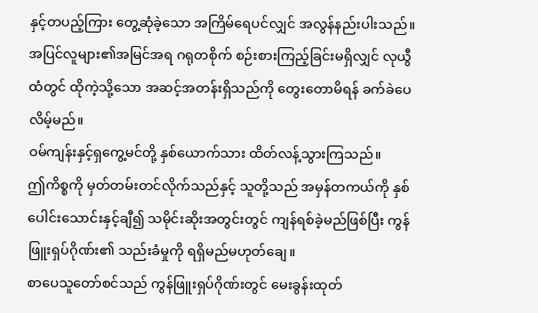နှင့်တပည့်ကြား တွေ့ဆုံခဲ့သော အကြိမ်ရေပင်လျှင် အလွန်နည်းပါးသည်။
အပြင်လူများ၏အမြင်အရ ဂရုတစိုက် စဉ်းစားကြည့်ခြင်းမရှိလျှင် လုယွီထံတွင် ထိုကဲ့သို့သော အဆင့်အတန်းရှိသည်ကို တွေးတောမိရန် ခက်ခဲပေလိမ့်မည်။
ဝမ်ကျန်းနှင့်ရှကွေ့မင်တို့ နှစ်ယောက်သား ထိတ်လန့်သွားကြသည်။
ဤကိစ္စကို မှတ်တမ်းတင်လိုက်သည်နှင့် သူတို့သည် အမှန်တကယ်ကို နှစ်ပေါင်းသောင်းနှင့်ချီ၍ သမိုင်းဆိုးအတွင်းတွင် ကျန်ရစ်ခဲ့မည်ဖြစ်ပြီး ကွန်ဖြူးရှပ်ဂိုဏ်း၏ သည်းခံမှုကို ရရှိမည်မဟုတ်ချေ။
စာပေသူတော်စင်သည် ကွန်ဖြူးရှပ်ဂိုဏ်းတွင် မေးခွန်းထုတ်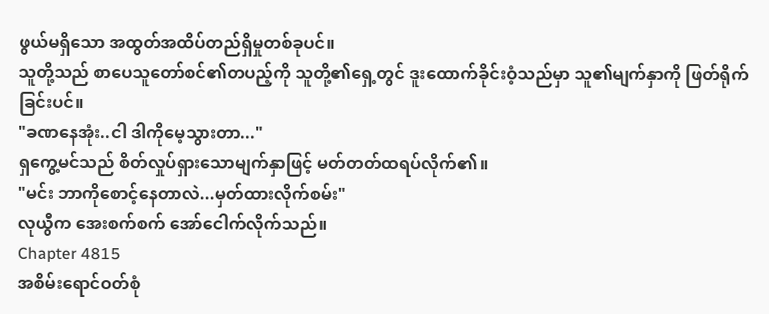ဖွယ်မရှိသော အထွတ်အထိပ်တည်ရှိမှုတစ်ခုပင်။
သူတို့သည် စာပေသူတော်စင်၏တပည့်ကို သူတို့၏ရှေ့တွင် ဒူးထောက်ခိုင်းဝံ့သည်မှာ သူ၏မျက်နှာကို ဖြတ်ရိုက်ခြင်းပင်။
"ခဏနေအုံး..ငါ ဒါကိုမေ့သွားတာ..."
ရှကွေ့မင်သည် စိတ်လှုပ်ရှားသောမျက်နှာဖြင့် မတ်တတ်ထရပ်လိုက်၏။
"မင်း ဘာကိုစောင့်နေတာလဲ...မှတ်ထားလိုက်စမ်း"
လုယွီက အေးစက်စက် အော်ငေါက်လိုက်သည်။
Chapter 4815
အစိမ်းရောင်ဝတ်စုံ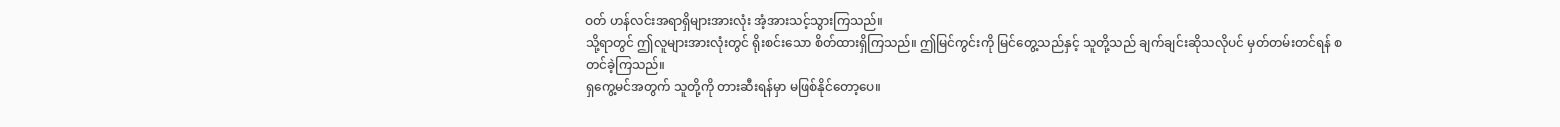ဝတ် ဟန်လင်းအရာရှိများအားလုံး အံ့အားသင့်သွားကြသည်။
သို့ရာတွင် ဤလူများအားလုံးတွင် ရိုးစင်းသော စိတ်ထားရှိကြသည်။ ဤမြင်ကွင်းကို မြင်တွေ့သည်နှင့် သူတို့သည် ချက်ချင်းဆိုသလိုပင် မှတ်တမ်းတင်ရန် စတင်ခဲ့ကြသည်။
ရှကွေ့မင်အတွက် သူတို့ကို တားဆီးရန်မှာ မဖြစ်နိုင်တော့ပေ။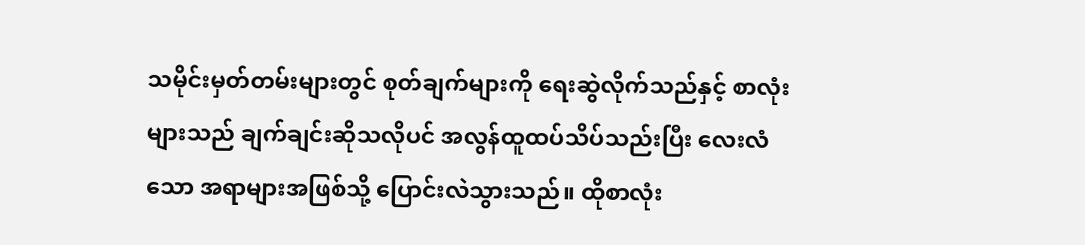သမိုင်းမှတ်တမ်းများတွင် စုတ်ချက်များကို ရေးဆွဲလိုက်သည်နှင့် စာလုံးများသည် ချက်ချင်းဆိုသလိုပင် အလွန်ထူထပ်သိပ်သည်းပြီး လေးလံသော အရာများအဖြစ်သို့ ပြောင်းလဲသွားသည်။ ထိုစာလုံး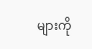များကို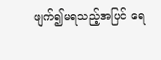ဖျက်၍မရသည့်အပြင် ရေ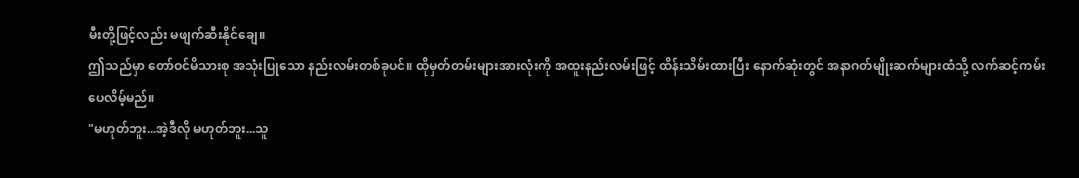မီးတို့ဖြင့်လည်း မဖျက်ဆီးနိုင်ချေ။
ဤသည်မှာ တော်ဝင်မိသားစု အသုံးပြုသော နည်းလမ်းတစ်ခုပင်။ ထိုမှတ်တမ်းများအားလုံးကို အထူးနည်းလမ်းဖြင့် ထိန်းသိမ်းထားပြီး နောက်ဆုံးတွင် အနာဂတ်မျိုးဆက်များထံသို့ လက်ဆင့်ကမ်းပေလိမ့်မည်။
"မဟုတ်ဘူး...အဲ့ဒီလို မဟုတ်ဘူး...သူ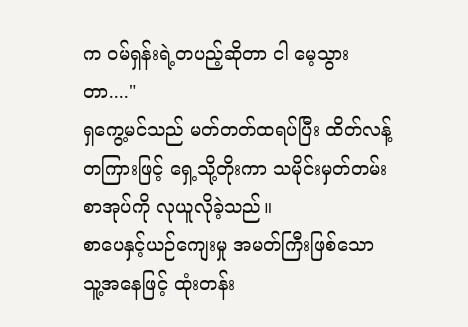က ဝမ်ရှန်းရဲ့တပည့်ဆိုတာ ငါ မေ့သွားတာ...."
ရှကွေ့မင်သည် မတ်တတ်ထရပ်ပြီး ထိတ်လန့်တကြားဖြင့် ရှေ့သို့တိုးကာ သမိုင်းမှတ်တမ်းစာအုပ်ကို လုယူလိုခဲ့သည်။
စာပေနှင့်ယဉ်ကျေးမှု အမတ်ကြီးဖြစ်သော သူ့အနေဖြင့် ထုံးတန်း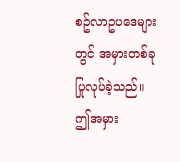စဥ်လာဥပဒေများတွင် အမှားတစ်ခု ပြုလုပ်ခဲ့သည်။
ဤအမှား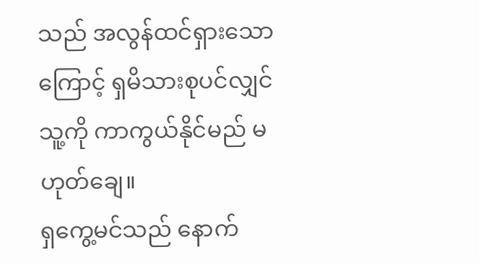သည် အလွန်ထင်ရှားသောကြောင့် ရှမိသားစုပင်လျှင် သူ့ကို ကာကွယ်နိုင်မည် မဟုတ်ချေ။
ရှကွေ့မင်သည် နောက်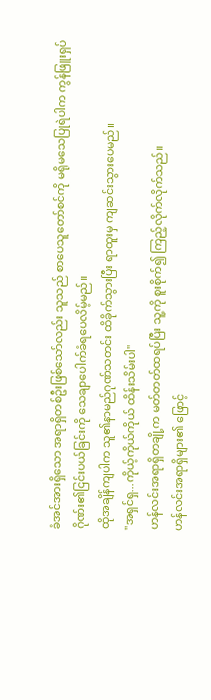ခံအင်အားရှိသော အရာရှိတစ်ဦးဖြစ်သော်လည်း သူသည် စာပေသူတော်စင်ကို မရိုမသေပြုရဲပါက ကွန်ဖြူးရှပ်ဂိုဏ်း၏ငြင်းပယ်ခြင်းကို သေချာပေါက်ခံရပေလိမ့်မည်။
ထိုအချိန်ကျပါက သူ၏နာမည်ဂုဏ်သတင်း ထိခိုက်သွားပြီး ရာထူးမှ ကျဆင်းသွားပေမည်။
"အရှင်ရှ...ကိုယ့်ကိုယ်ကိုယ် ထိန်းသိမ်းပါ"
ဟန်လင်းအရာရှိတချို့က မတ်တတ်ထရပ်ပြီး သူ့ကို စူးစိုက်၍ ကြည့်လိုက်လိုက်သည်။
ဟန်လင်းအရာရှိများ၏ ဖြောင့်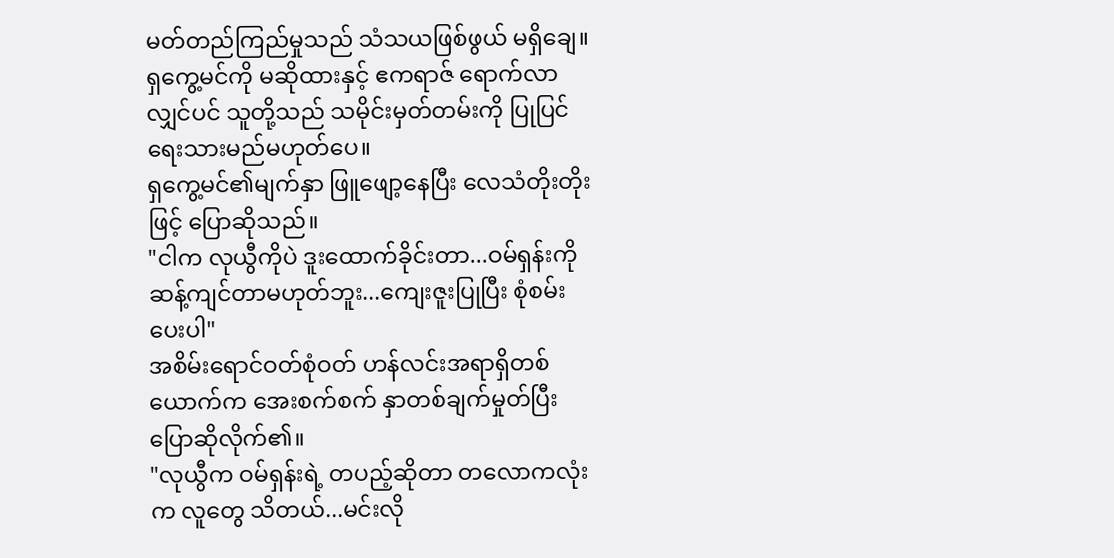မတ်တည်ကြည်မှုသည် သံသယဖြစ်ဖွယ် မရှိချေ။
ရှကွေ့မင်ကို မဆိုထားနှင့် ဧကရာဇ် ရောက်လာလျှင်ပင် သူတို့သည် သမိုင်းမှတ်တမ်းကို ပြုပြင်ရေးသားမည်မဟုတ်ပေ။
ရှကွေ့မင်၏မျက်နှာ ဖြူဖျော့နေပြီး လေသံတိုးတိုးဖြင့် ပြောဆိုသည်။
"ငါက လုယွီကိုပဲ ဒူးထောက်ခိုင်းတာ...ဝမ်ရှန်းကို ဆန့်ကျင်တာမဟုတ်ဘူး...ကျေးဇူးပြုပြီး စုံစမ်းပေးပါ"
အစိမ်းရောင်ဝတ်စုံဝတ် ဟန်လင်းအရာရှိတစ်ယောက်က အေးစက်စက် နှာတစ်ချက်မှုတ်ပြီး ပြောဆိုလိုက်၏။
"လုယွီက ဝမ်ရှန်းရဲ့ တပည့်ဆိုတာ တလောကလုံးက လူတွေ သိတယ်...မင်းလို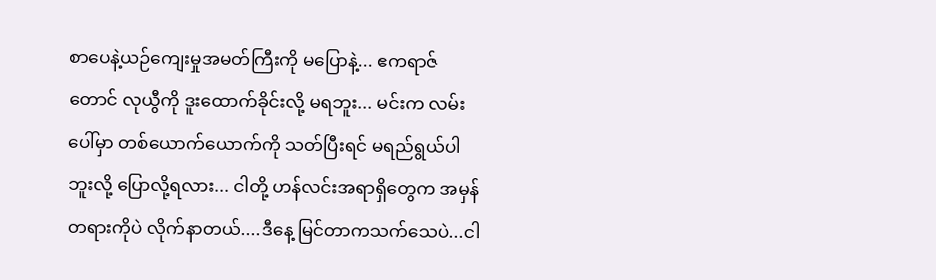စာပေနဲ့ယဉ်ကျေးမှုအမတ်ကြီးကို မပြောနဲ့... ဧကရာဇ်တောင် လုယွီကို ဒူးထောက်ခိုင်းလို့ မရဘူး... မင်းက လမ်းပေါ်မှာ တစ်ယောက်ယောက်ကို သတ်ပြီးရင် မရည်ရွယ်ပါဘူးလို့ ပြောလို့ရလား... ငါတို့ ဟန်လင်းအရာရှိတွေက အမှန်တရားကိုပဲ လိုက်နာတယ်....ဒီနေ့ မြင်တာကသက်သေပဲ...ငါ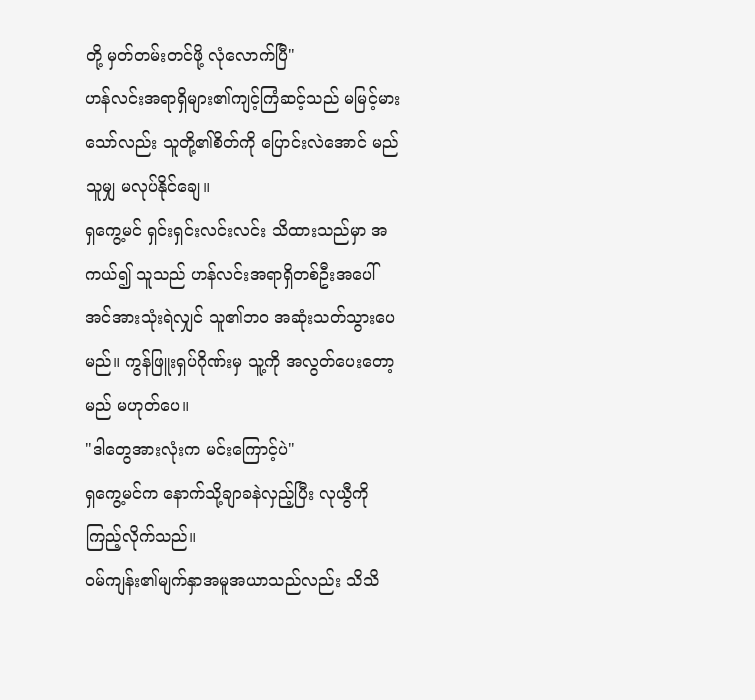တို့ မှတ်တမ်းတင်ဖို့ လုံလောက်ပြီ"
ဟန်လင်းအရာရှိများ၏ကျင့်ကြံဆင့်သည် မမြင့်မားသော်လည်း သူတို့၏စိတ်ကို ပြောင်းလဲအောင် မည်သူမျှ မလုပ်နိုင်ချေ။
ရှကွေ့မင် ရှင်းရှင်းလင်းလင်း သိထားသည်မှာ အကယ်၍ သူသည် ဟန်လင်းအရာရှိတစ်ဦးအပေါ် အင်အားသုံးရဲလျှင် သူ၏ဘဝ အဆုံးသတ်သွားပေမည်။ ကွန်ဖြူးရှပ်ဂိုဏ်းမှ သူ့ကို အလွတ်ပေးတော့မည် မဟုတ်ပေ။
"ဒါတွေအားလုံးက မင်းကြောင့်ပဲ"
ရှကွေ့မင်က နောက်သို့ချာခနဲလှည့်ပြီး လုယွီကို ကြည့်လိုက်သည်။
ဝမ်ကျန်း၏မျက်နှာအမူအယာသည်လည်း သိသိ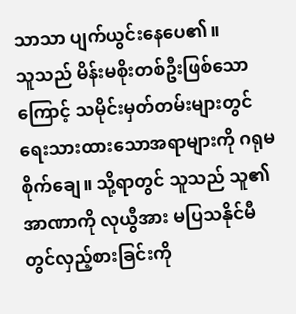သာသာ ပျက်ယွင်းနေပေ၏။
သူသည် မိန်းမစိုးတစ်ဦးဖြစ်သောကြောင့် သမိုင်းမှတ်တမ်းများတွင် ရေးသားထားသောအရာများကို ဂရုမစိုက်ချေ။ သို့ရာတွင် သူသည် သူ၏အာဏာကို လုယွီအား မပြသနိုင်မီတွင်လှည့်စားခြင်းကို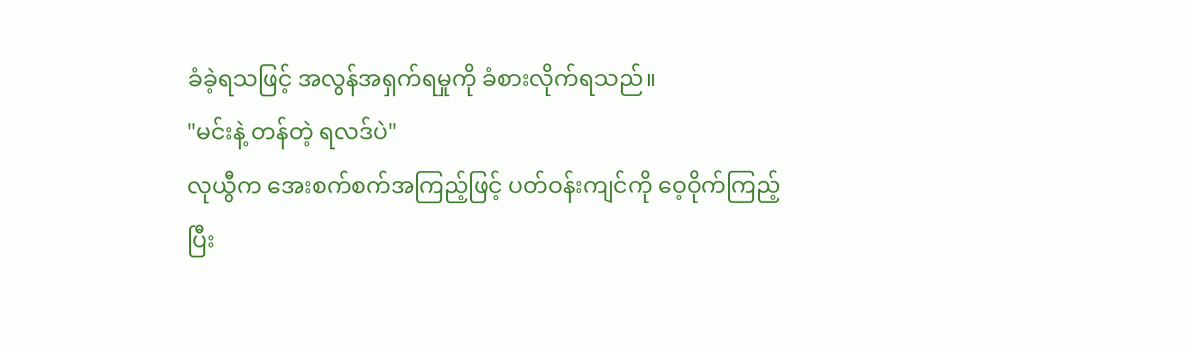ခံခဲ့ရသဖြင့် အလွန်အရှက်ရမှုကို ခံစားလိုက်ရသည်။
"မင်းနဲ့ တန်တဲ့ ရလဒ်ပဲ"
လုယွီက အေးစက်စက်အကြည့်ဖြင့် ပတ်ဝန်းကျင်ကို ဝေ့ဝိုက်ကြည့်ပြီး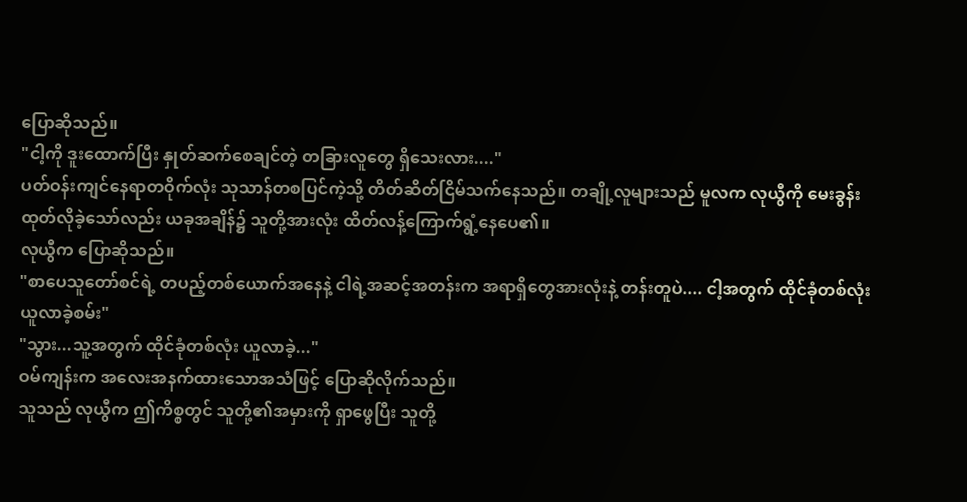ပြောဆိုသည်။
"ငါ့ကို ဒူးထောက်ပြီး နှုတ်ဆက်စေချင်တဲ့ တခြားလူတွေ ရှိသေးလား...."
ပတ်ဝန်းကျင်နေရာတဝိုက်လုံး သုသာန်တစပြင်ကဲ့သို့ တိတ်ဆိတ်ငြိမ်သက်နေသည်။ တချို့လူများသည် မူလက လုယွီကို မေးခွန်းထုတ်လိုခဲ့သော်လည်း ယခုအချိန်၌ သူတို့အားလုံး ထိတ်လန့်ကြောက်ရွံ့နေပေ၏။
လုယွီက ပြောဆိုသည်။
"စာပေသူတော်စင်ရဲ့ တပည့်တစ်ယောက်အနေနဲ့ ငါရဲ့အဆင့်အတန်းက အရာရှိတွေအားလုံးနဲ့ တန်းတူပဲ.... ငါ့အတွက် ထိုင်ခုံတစ်လုံး ယူလာခဲ့စမ်း"
"သွား...သူ့အတွက် ထိုင်ခုံတစ်လုံး ယူလာခဲ့..."
ဝမ်ကျန်းက အလေးအနက်ထားသောအသံဖြင့် ပြောဆိုလိုက်သည်။
သူသည် လုယွီက ဤကိစ္စတွင် သူတို့၏အမှားကို ရှာဖွေပြီး သူတို့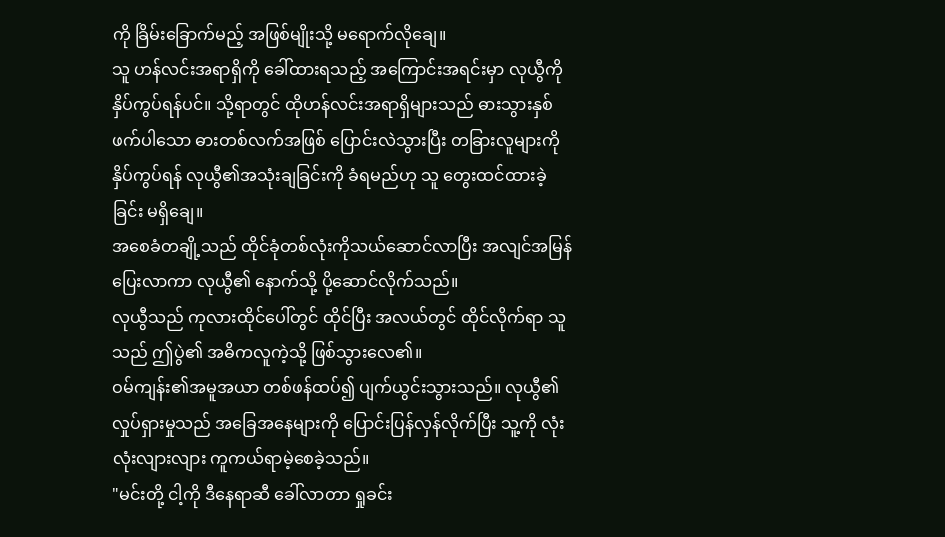ကို ခြိမ်းခြောက်မည့် အဖြစ်မျိုးသို့ မရောက်လိုချေ။
သူ ဟန်လင်းအရာရှိကို ခေါ်ထားရသည့် အကြောင်းအရင်းမှာ လုယွီကို နှိပ်ကွပ်ရန်ပင်။ သို့ရာတွင် ထိုဟန်လင်းအရာရှိများသည် ဓားသွားနှစ်ဖက်ပါသော ဓားတစ်လက်အဖြစ် ပြောင်းလဲသွားပြီး တခြားလူများကို နှိပ်ကွပ်ရန် လုယွီ၏အသုံးချခြင်းကို ခံရမည်ဟု သူ တွေးထင်ထားခဲ့ခြင်း မရှိချေ။
အစေခံတချို့သည် ထိုင်ခုံတစ်လုံးကိုသယ်ဆောင်လာပြီး အလျင်အမြန် ပြေးလာကာ လုယွီ၏ နောက်သို့ ပို့ဆောင်လိုက်သည်။
လုယွီသည် ကုလားထိုင်ပေါ်တွင် ထိုင်ပြီး အလယ်တွင် ထိုင်လိုက်ရာ သူသည် ဤပွဲ၏ အဓိကလူကဲ့သို့ ဖြစ်သွားလေ၏။
ဝမ်ကျန်း၏အမူအယာ တစ်ဖန်ထပ်၍ ပျက်ယွင်းသွားသည်။ လုယွီ၏လှုပ်ရှားမှုသည် အခြေအနေများကို ပြောင်းပြန်လှန်လိုက်ပြီး သူ့ကို လုံးလုံးလျားလျား ကူကယ်ရာမဲ့စေခဲ့သည်။
"မင်းတို့ ငါ့ကို ဒီနေရာဆီ ခေါ်လာတာ ရှုခင်း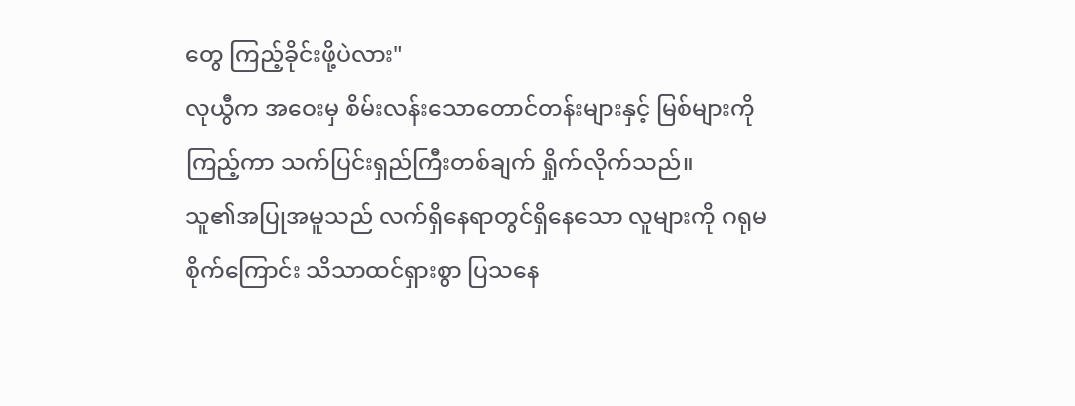တွေ ကြည့်ခိုင်းဖို့ပဲလား"
လုယွီက အဝေးမှ စိမ်းလန်းသောတောင်တန်းများနှင့် မြစ်များကိုကြည့်ကာ သက်ပြင်းရှည်ကြီးတစ်ချက် ရှိုက်လိုက်သည်။
သူ၏အပြုအမူသည် လက်ရှိနေရာတွင်ရှိနေသော လူများကို ဂရုမစိုက်ကြောင်း သိသာထင်ရှားစွာ ပြသနေ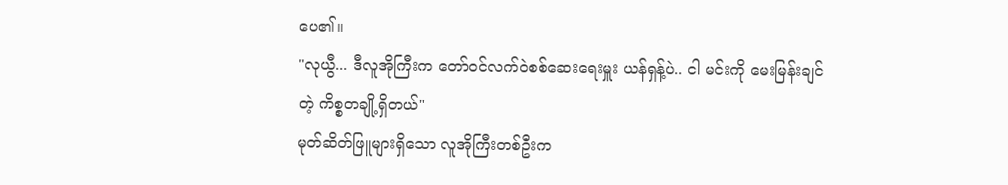ပေ၏။
"လုယွီ... ဒီလူအိုကြီးက တော်ဝင်လက်ဝဲစစ်ဆေးရေးမှူး ယန်ရှန့်ပဲ.. ငါ မင်းကို မေးမြန်းချင်တဲ့ ကိစ္စတချို့ရှိတယ်"
မုတ်ဆိတ်ဖြူများရှိသော လူအိုကြီးတစ်ဦးက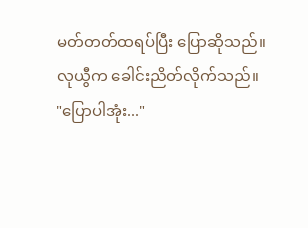မတ်တတ်ထရပ်ပြီး ပြောဆိုသည်။
လုယွီက ခေါင်းညိတ်လိုက်သည်။
"ပြောပါအုံး..."